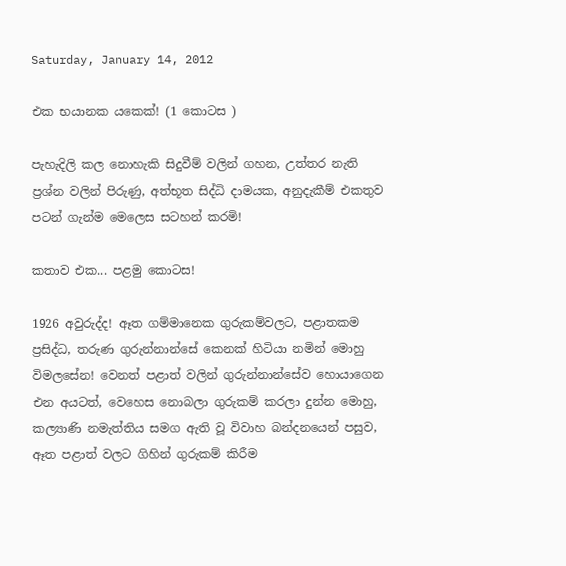Saturday, January 14, 2012

එක භයානක යකෙක්! (1 කොටස )

පැහැදිලි කල නොහැකි සිදුවීම් වලින් ගහන, උත්තර නැති ප්‍රශ්න වලින් පිරුණු, අත්භූත සිද්ධි දාමයක, අනුදැකීම් එකතුව පටන් ගැන්ම මෙලෙස සටහන් කරමි!

කතාව එක... පළමු කොටස!

1926 අවුරුද්ද! ඈත ගම්මානෙක ගුරුකම්වලට, පළාතකම ප්‍රසිද්ධ, තරුණ ගුරුන්නාන්සේ කෙනක් හිටියා නමින් මොහු විමලසේන! වෙනත් පළාත් වලින් ගුරුන්නාන්සේව හොයාගෙන එන අයටත්, වෙහෙස නොබලා ගුරුකම් කරලා දුන්න මොහු, කල්‍යාණි නමැත්තිය සමග ඇති වූ විවාහ බන්දනයෙන් පසුව, ඈත පළාත් වලට ගිහින් ගුරුකම් කිරීම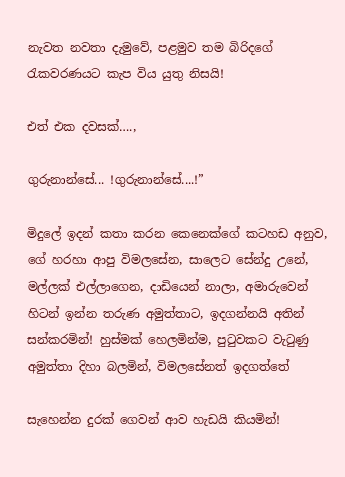නැවත නවතා දැමුවේ, පළමුව තම බිරිදගේ රැකවරණයට කැප විය යුතු නිසයි!

එත් එක දවසක්….,

ගුරුනාන්සේ... !ගුරුනාන්සේ....!”

මිදුලේ ඉදන් කතා කරන කෙනෙක්ගේ කටහඩ අනුව, ගේ හරහා ආපු විමලසේන, සාලෙට සේන්දු උනේ, මල්ලක් එල්ලාගෙන, දාඩියෙන් නාලා, අමාරුවෙන් හිටන් ඉන්න තරුණ අමුත්තාට, ඉදගන්නයි අතින් සන්කරමින්! හුස්මක් හෙලමින්ම, පුටුවකට වැටුණු අමුත්තා දිහා බලමින්, විමලසේනත් ඉදගත්තේ

සැහෙන්න දුරක් ගෙවන් ආව හැඩයි කියමින්!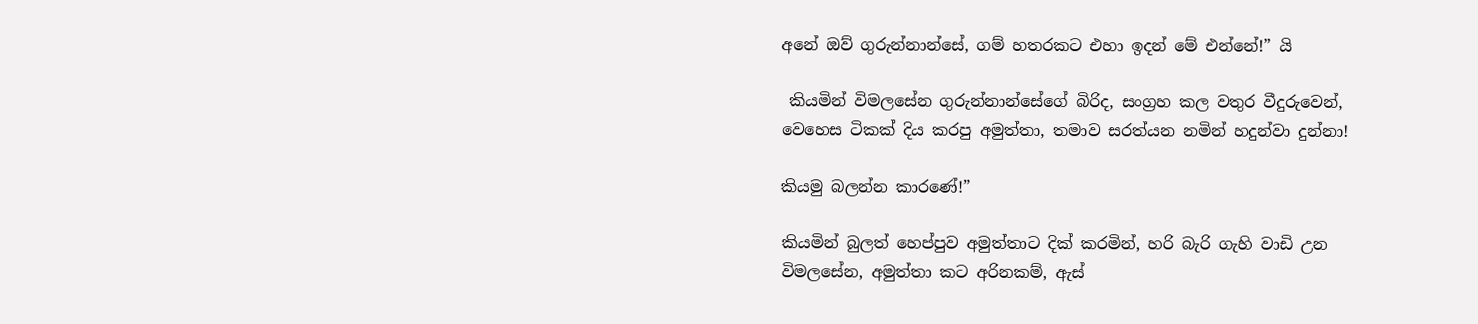අනේ ඔව් ගුරුන්නාන්සේ, ගම් හතරකට එහා ඉදන් මේ එන්නේ!” යි

 කියමින් විමලසේන ගුරුන්නාන්සේගේ බිරිද, සංග්‍රහ කල වතුර වීදුරුවෙන්, වෙහෙස ටිකක් දිය කරපු අමුත්තා, තමාව සරත්යන නමින් හදුන්වා දුන්නා!

කියමු බලන්න කාරණේ!”

කියමින් බුලත් හෙප්පුව අමුත්තාට දික් කරමින්, හරි බැරි ගැහි වාඩි උන විමලසේන, අමුත්තා කට අරිනකම්, ඇස්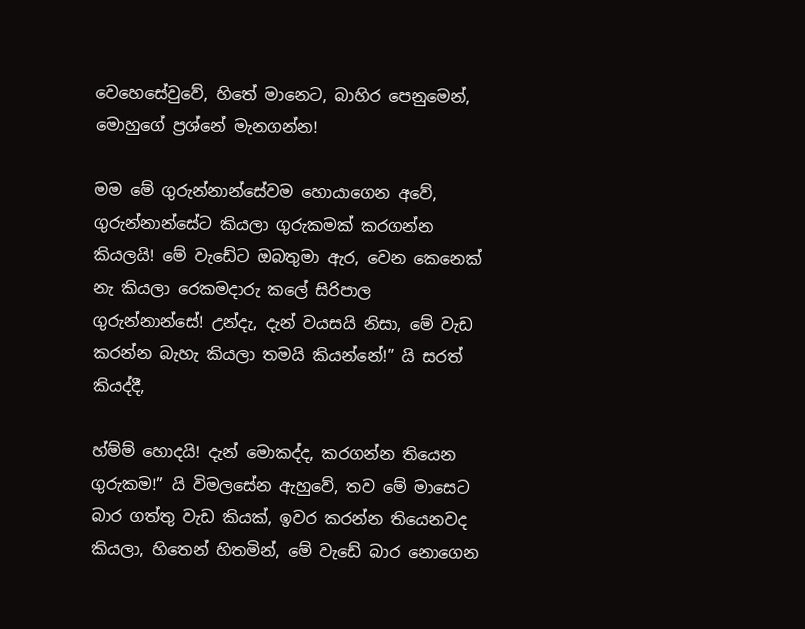වෙහෙසේවුවේ, හිතේ මානෙට, බාහිර පෙනුමෙන්, මොහුගේ ප්‍රශ්නේ මැනගන්න!

මම මේ ගුරුන්නාන්සේවම හොයාගෙන අවේ, ගුරුන්නාන්සේට කියලා ගුරුකමක් කරගන්න කියලයි! මේ වැඩේට ඔබතුමා ඇර, වෙන කෙනෙක් නැ කියලා රෙකමදාරු කලේ සිරිපාල ගුරුන්නාන්සේ! උන්දැ, දැන් වයසයි නිසා, මේ වැඩ කරන්න බැහැ කියලා තමයි කියන්නේ!” යි සරත් කියද්දී,

හ්ම්ම් හොදයි! දැන් මොකද්ද, කරගන්න තියෙන ගුරුකම!” යි විමලසේන ඇහුවේ, තව මේ මාසෙට බාර ගත්තු වැඩ කියක්, ඉවර කරන්න තියෙනවද කියලා, හිතෙන් හිතමින්, මේ වැඩේ බාර නොගෙන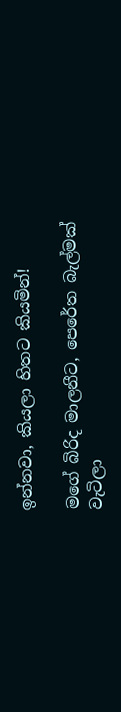ඉන්නවා, කියලා හිතට කියමින්!

මගේ බිරිද මාලනීට, පෙරේත බැල්මක් වැටිලා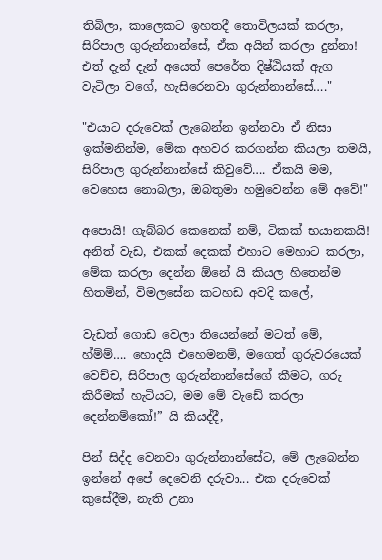තිබිලා, කාලෙකට ඉහතදී තොවිලයක් කරලා, සිරිපාල ගුරුන්නාන්සේ, ඒක අයින් කරලා දුන්නා! එත් දැන් දැන් අයෙත් පෙරේත දිෂ්ඨියක් ඇග වැටිලා වගේ, හැසිරෙනවා ගුරුන්නාන්සේ…."

"එයාට දරුවෙක් ලැබෙන්න ඉන්නවා ඒ නිසා ඉක්මනින්ම, මේක අහවර කරගන්න කියලා තමයි, සිරිපාල ගුරුන්නාන්සේ කිවුවේ…. ඒකයි මම, වෙහෙස නොබලා, ඔබතුමා හමුවෙන්න මේ අවේ!"

අපොයි! ගැබ්බර කෙනෙක් නම්, ටිකක් භයානකයි! අනිත් වැඩ, එකක් දෙකක් එහාට මෙහාට කරලා, මේක කරලා දෙන්න ඕනේ යි කියල හිතෙන්ම හිතමින්, විමලසේන කටහඩ අවදි කලේ,

වැඩත් ගොඩ වෙලා තියෙන්නේ මටත් මේ, හ්ම්ම්…. හොදයි එහෙමනම්, මගෙත් ගුරුවරයෙක් වෙච්ච, සිරිපාල ගුරුන්නාන්සේගේ කීමට, ගරු කිරීමක් හැටියට, මම මේ වැඩේ කරලා දෙන්නම්කෝ!” යි කියද්දී,

පින් සිද්ද වෙනවා ගුරුන්නාන්සේට, මේ ලැබෙන්න ඉන්නේ අපේ දෙවෙනි දරුවා... එක දරුවෙක් කුසේදීම, නැති උනා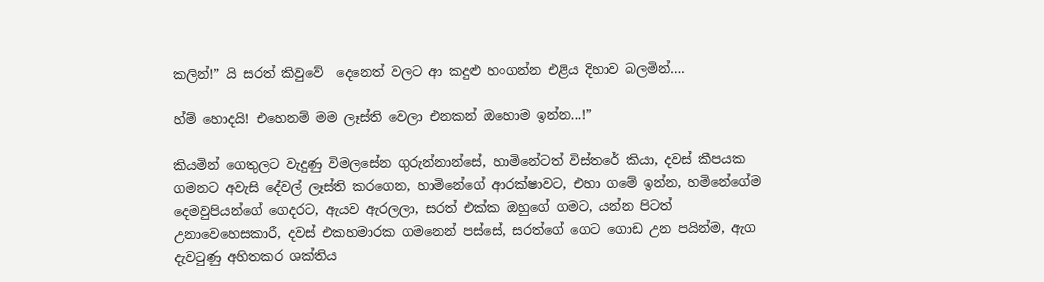කලින්!” යි සරත් කිවුවේ  දෙනෙත් වලට ආ කදුළු හංගන්න එළිය දිහාව බලමින්….

හ්ම් හොදයි! එහෙනම් මම ලෑස්ති වෙලා එනකන් ඔහොම ඉන්න...!”

කියමින් ගෙතුලට වැදුණු විමලසේන ගුරුන්නාන්සේ, හාමිනේටත් විස්තරේ කියා, දවස් කීපයක ගමනට අවැසි දේවල් ලෑස්ති කරගෙන, හාමිනේගේ ආරක්ෂාවට, එහා ගමේ ඉන්න, හමිනේගේම දෙමවුපියන්ගේ ගෙදරට, ඇයව ඇරලලා, සරත් එක්ක ඔහුගේ ගමට, යන්න පිටත් උනාවෙහෙසකාරී, දවස් එකහමාරක ගමනෙන් පස්සේ, සරත්ගේ ගෙට ගොඩ උන පයින්ම, ඇග දැවටුණු අහිතකර ශක්තිය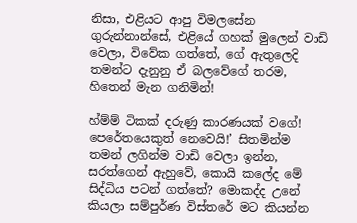නිසා, එළියට ආපු විමලසේන ගුරුන්නාන්සේ, එළියේ ගහක් මුලෙන් වාඩි වෙලා, විවේක ගත්තේ, ගේ ඇතුලෙදි තමන්ට දැනුනු ඒ බලවේගේ තරම, හිතෙන් මැන ගනිමින්!

හ්ම්ම් ටිකක් දරුණු කාරණයක් වගේ! පෙරේතයෙකුත් නෙවෙයි!’ සිතමින්ම තමන් ලගින්ම වාඩි වෙලා ඉන්න, සරත්ගෙන් ඇහුවේ, කොයි කලේද මේ සිද්ධිය පටන් ගත්තේ? මොකද්ද උනේ කියලා සම්පුර්ණ විස්තරේ මට කියන්න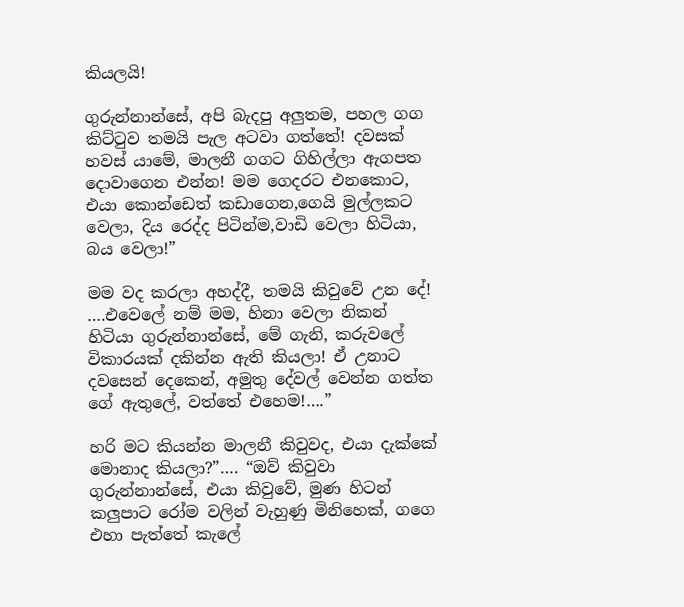කියලයි!

ගුරුන්නාන්සේ, අපි බැදපු අලුතම, පහල ගග කිට්ටුව තමයි පැල අටවා ගත්තේ! දවසක් හවස් යාමේ, මාලනී ගගට ගිහිල්ලා ඇගපත දොවාගෙන එන්න! මම ගෙදරට එනකොට, එයා කොන්ඩෙත් කඩාගෙන,ගෙයි මුල්ලකට වෙලා, දිය රෙද්ද පිටින්ම,වාඩි වෙලා හිටියා, බය වෙලා!”

මම වද කරලා අහද්දී, තමයි කිවුවේ උන දේ! ….එවෙලේ නම් මම, හිනා වෙලා නිකන් හිටියා ගුරුන්නාන්සේ, මේ ගැනි, කරුවලේ විකාරයක් දකින්න ඇති කියලා! ඒ උනාට දවසෙන් දෙකෙන්, අමුතු දේවල් වෙන්න ගත්ත ගේ ඇතුලේ, වත්තේ එහෙම!….”

හරි මට කියන්න මාලනී කිවුවද, එයා දැක්කේ මොනාද කියලා?”…. “ඔව් කිවුවා ගුරුන්නාන්සේ, එයා කිවුවේ, මුණ හිටන් කලුපාට රෝම වලින් වැහුණු මිනිහෙක්, ගගෙ එහා පැත්තේ කැලේ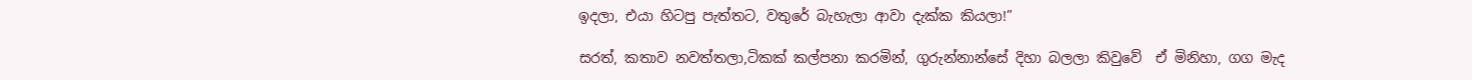ඉදලා, එයා හිටපු පැත්තට, වතුරේ බැහැලා ආවා දැක්ක කියලා!”

සරත්, කතාව නවත්තලා,ටිකක් කල්පනා කරමින්, ගුරුන්නාන්සේ දිහා බලලා කිවුවේ  ඒ මිනිහා, ගග මැද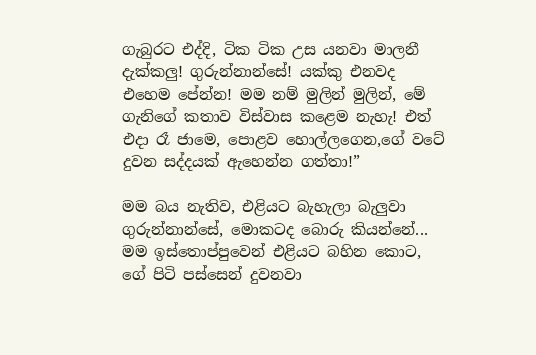ගැබුරට එද්දි, ටික ටික උස යනවා මාලනී දැක්කලු! ගුරුන්නාන්සේ! යක්කු එනවද එහෙම පේන්න! මම නම් මුලින් මුලින්, මේ ගැනිගේ කතාව විස්වාස කළෙම නැහැ! එත් එදා රෑ ජාමෙ, පොළව හොල්ලගෙන,ගේ වටේ දුවන සද්දයක් ඇහෙන්න ගත්තා!”

මම බය නැතිව, එළියට බැහැලා බැලුවා ගුරුන්නාන්සේ, මොකටද බොරු කියන්නේ... මම ඉස්තොප්පුවෙන් එළියට බහින කොට, ගේ පිටි පස්සෙන් දුවනවා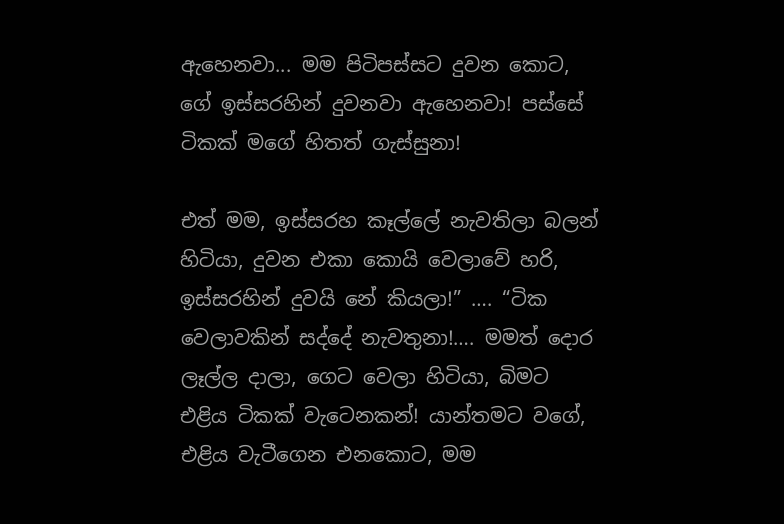ඇහෙනවා... මම පිටිපස්සට දුවන කොට, ගේ ඉස්සරහින් දුවනවා ඇහෙනවා! පස්සේ ටිකක් මගේ හිතත් ගැස්සුනා!

එත් මම, ඉස්සරහ කෑල්ලේ නැවතිලා බලන් හිටියා, දුවන එකා කොයි වෙලාවේ හරි, ඉස්සරහින් දුවයි නේ කියලා!” …. “ටික වෙලාවකින් සද්දේ නැවතුනා!…. මමත් දොර ලෑල්ල දාලා, ගෙට වෙලා හිටියා, බිමට එළිය ටිකක් වැටෙනකන්! යාන්තමට වගේ, එළිය වැටීගෙන එනකොට, මම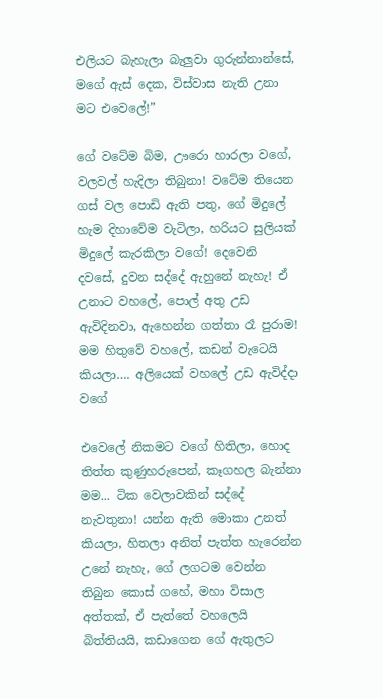එලියට බැහැලා බැලුවා ගුරුන්නාන්සේ, මගේ ඇස් දෙක, විස්වාස නැති උනා මට එවෙලේ!”

ගේ වටේම බිම, ඌරො හාරලා වගේ, වලවල් හැදිලා තිබුනා! වටේම තියෙන ගස් වල පොඩි ඇති පතු, ගේ මිදුලේ හැම දිහාවේම වැටිලා, හරියට සුලියක් මිදුලේ කැරකිලා වගේ! දෙවෙනි  දවසේ, දුවන සද්දේ ඇහුනේ නැහැ! ඒ උනාට වහලේ, පොල් අතු උඩ ඇවිදිනවා, ඇහෙන්න ගත්තා රෑ පුරාම! මම හිතුවේ වහලේ, කඩන් වැටෙයි කියලා…. අලියෙක් වහලේ උඩ ඇවිද්දා වගේ

එවෙලේ නිකමට වගේ හිතිලා, හොද තිත්ත කුණුහරුපෙන්, කෑගහල බැන්නා මම... ටික වෙලාවකින් සද්දේ නැවතුනා! යන්න ඇති මොකා උනත් කියලා, හිතලා අනිත් පැත්ත හැරෙන්න උනේ නැහැ, ගේ ලගටම වෙන්න තිබුන කොස් ගහේ, මහා විසාල අත්තක්, ඒ පැත්තේ වහලෙයි බිත්තියයි, කඩාගෙන ගේ ඇතුලට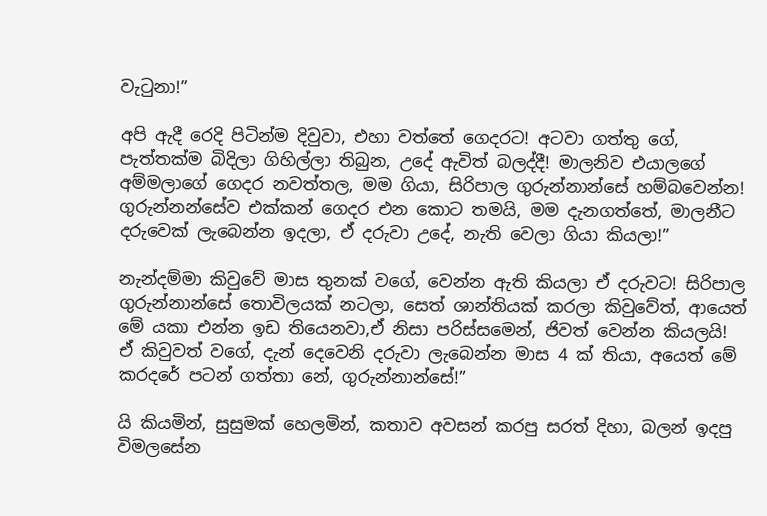වැටුනා!”

අපි ඇදී රෙදි පිටින්ම දිවුවා, එහා වත්තේ ගෙදරට! අටවා ගත්තු ගේ, පැත්තක්ම බිදිලා ගිහිල්ලා තිබුන, උදේ ඇවිත් බලද්දී! මාලනිව එයාලගේ අම්මලාගේ ගෙදර නවත්තල, මම ගියා, සිරිපාල ගුරුන්නාන්සේ හම්බවෙන්න! ගුරුන්නන්සේව එක්කන් ගෙදර එන කොට තමයි, මම දැනගත්තේ, මාලනීට දරුවෙක් ලැබෙන්න ඉදලා, ඒ දරුවා උදේ, නැති වෙලා ගියා කියලා!”

නැන්දම්මා කිවුවේ මාස තුනක් වගේ, වෙන්න ඇති කියලා ඒ දරුවට! සිරිපාල ගුරුන්නාන්සේ තොවිලයක් නටලා, සෙත් ශාන්තියක් කරලා කිවුවේත්, ආයෙත් මේ යකා එන්න ඉඩ තියෙනවා,ඒ නිසා පරිස්සමෙන්, ජිවත් වෙන්න කියලයි! ඒ කිවුවත් වගේ, දැන් දෙවෙනි දරුවා ලැබෙන්න මාස 4 ක් තියා, අයෙත් මේ කරදරේ පටන් ගත්තා නේ, ගුරුන්නාන්සේ!”

යි කියමින්, සුසුමක් හෙලමින්, කතාව අවසන් කරපු සරත් දිහා, බලන් ඉදපු විමලසේන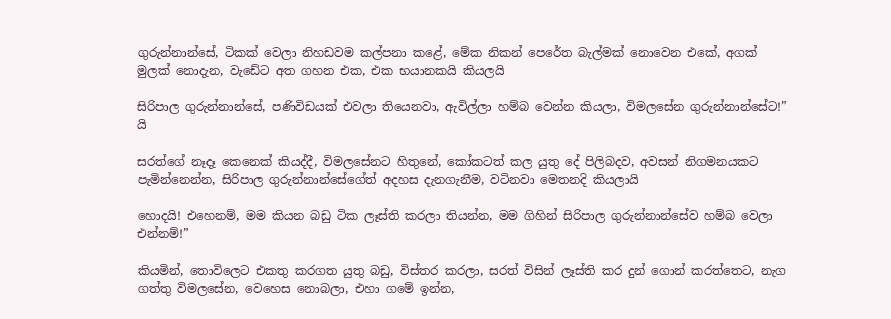ගුරුන්නාන්සේ, ටිකක් වෙලා නිහඩවම කල්පනා කළේ, මේක නිකන් පෙරේත බැල්මක් නොවෙන එකේ, අගක් මුලක් නොදැන, වැඩේට අත ගහන එක, එක භයානකයි කියලයි

සිරිපාල ගුරුන්නාන්සේ, පණිවිඩයක් එවලා තියෙනවා, ඇවිල්ලා හම්බ වෙන්න කියලා, විමලසේන ගුරුන්නාන්සේට!” යි

සරත්ගේ නෑදෑ කෙනෙක් කියද්දී, විමලසේනට හිතුනේ, කෝකටත් කල යුතු දේ පිලිබදව, අවසන් නිගමනයකට පැමින්නෙන්න, සිරිපාල ගුරුන්නාන්සේගේත් අදහස දැනගැනීම, වටිනවා මෙතනදි කියලායි

හොදයි! එහෙනම්, මම කියන බඩු ටික ලෑස්ති කරලා තියන්න, මම ගිහින් සිරිපාල ගුරුන්නාන්සේව හම්බ වෙලා එන්නම්!”

කියමින්, තොවිලෙට එකතු කරගත යුතු බඩු, විස්තර කරලා, සරත් විසින් ලෑස්ති කර දුන් ගොන් කරත්තෙට, නැග ගත්තු විමලසේන, වෙහෙස නොබලා, එහා ගමේ ඉන්න,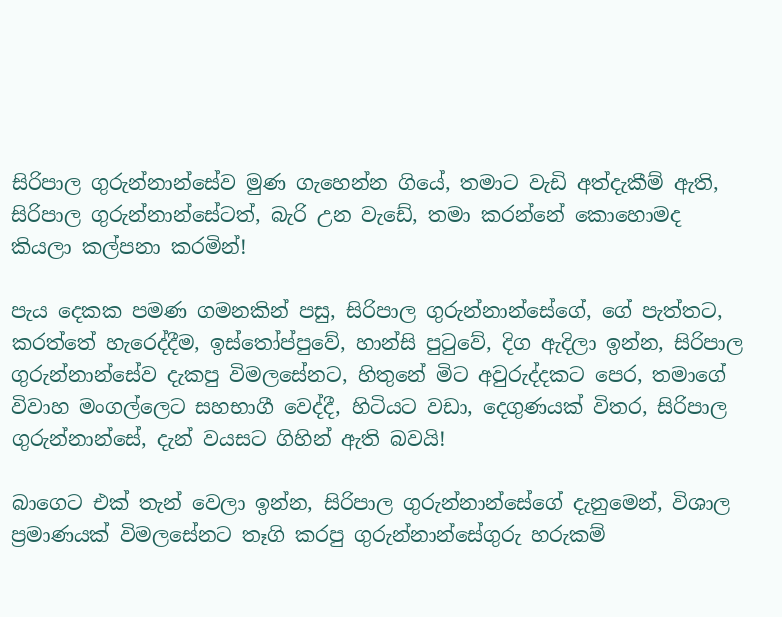සිරිපාල ගුරුන්නාන්සේව මුණ ගැහෙන්න ගියේ, තමාට වැඩි අත්දැකීම් ඇති, සිරිපාල ගුරුන්නාන්සේටත්, බැරි උන වැඩේ, තමා කරන්නේ කොහොමද කියලා කල්පනා කරමින්!

පැය දෙකක පමණ ගමනකින් පසු, සිරිපාල ගුරුන්නාන්සේගේ, ගේ පැත්තට, කරත්තේ හැරෙද්දීම, ඉස්තෝප්පුවේ, හාන්සි පුටුවේ, දිග ඇදිලා ඉන්න, සිරිපාල ගුරුන්නාන්සේව දැකපු විමලසේනට, හිතුනේ මිට අවුරුද්දකට පෙර, තමාගේ විවාහ මංගල්ලෙට සහභාගී වෙද්දී, හිටියට වඩා, දෙගුණයක් විතර, සිරිපාල ගුරුන්නාන්සේ, දැන් වයසට ගිහින් ඇති බවයි!

බාගෙට එක් තැන් වෙලා ඉන්න, සිරිපාල ගුරුන්නාන්සේගේ දැනුමෙන්, විශාල ප්‍රමාණයක් විමලසේනට තෑගි කරපු ගුරුන්නාන්සේගුරු හරුකම්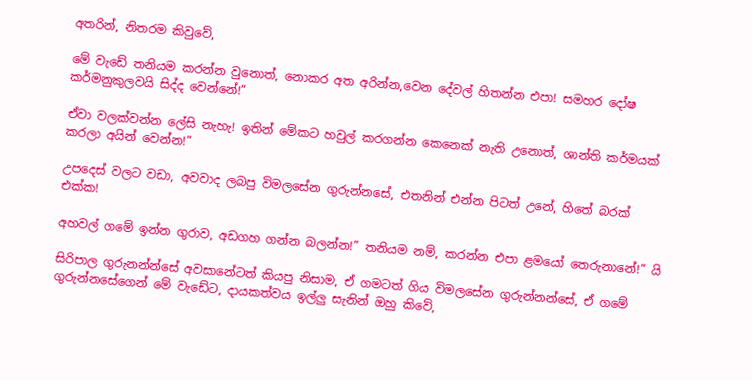අතරින්, නිතරම කිවුවේ,

මේ වැඩේ තනියම කරන්න වුනොත්, නොකර අත අරින්න,වෙන දේවල් හිතන්න එපා! සමහර දෝෂ කර්මනුකුලවයි සිද්ද වෙන්නේ!”

ඒවා වලක්වන්න ලේසි නැහැ! ඉතින් මේකට හවුල් කරගන්න කෙනෙක් නැති උනොත්, ශාන්ති කර්මයක් කරලා අයින් වෙන්න!”

උපදෙස් වලට වඩා, අවවාද ලබපු විමලසේන ගුරුන්නසේ, එතනින් එන්න පිටත් උනේ, හිතේ බරක් එක්ක!

අහවල් ගමේ ඉන්න ගුරාව, අඩගහ ගන්න බලන්න!” තනියම නම්, කරන්න එපා ළමයෝ තෙරුනානේ!” යි

සිරිපාල ගුරුනන්න්සේ අවසානේටත් කියපු නිසාම, ඒ ගමටත් ගිය විමලසේන ගුරුන්නන්සේ, ඒ ගමේ ගුරුන්නසේගෙන් මේ වැඩේට, දායකත්වය ඉල්ලු සැනින් ඔහු කිවේ,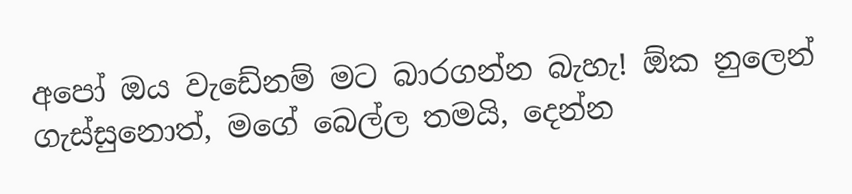අපෝ ඔය වැඩේනම් මට බාරගන්න බැහැ! ඕක නුලෙන් ගැස්සුනොත්, මගේ බෙල්ල තමයි, දෙන්න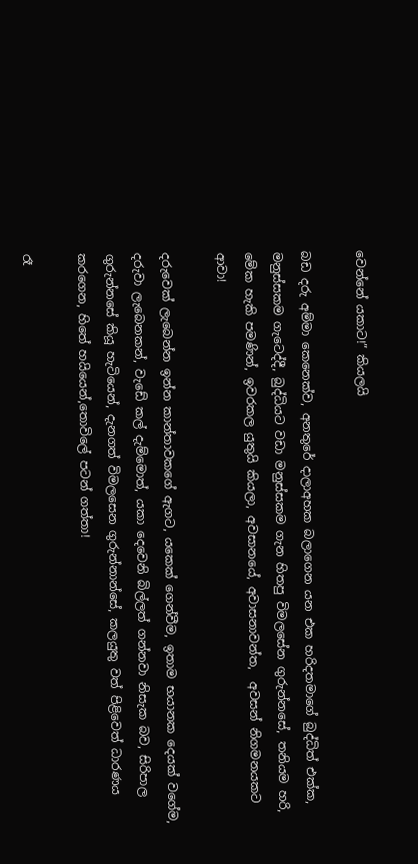වෙන්නේ යකාට!” කියලයි

බඩ දරු අම්මා කෙනෙක්ව, අනතුරේ දාලාඅහක බලාගෙන යන එක හරිදතමාගේ බුද්ධිත් එක්ක, මනුස්සකම ගැටෙද්දී, බුද්ධියට වඩා මනුස්සකම ගැන හිතපු විමලසේන ගුරුන්නසේ, තනියම හරි, මේක හැකි පමණින්, ඉවරකල යුතුයි කියලා, අවසානයේ, අවාසනාවන්ත,  අවසන් නිගමනයකට ආවා!

දරුවෙක් ලැබෙන්න ඉන්න කාන්තාවකගේ ඇගට, යකෙක් ගෙන්වීම, ඉතාම භයානක දෙයක් වගේම, දරුවා ලැබෙනකන්, වැඩේ කල් දැම්මොත්, යකා දෙවෙනි බිල්ලත් ගන්නවා නිසැක බව, සිරිපාල ගුරුන්නසේ කියූ හැටියෙන්, දැනගත් විමලසෙන ගුරුන්නාන්සේ, කලයුතු වත් පිළිවෙත් ධාරණය කරගෙන, හිතේ හයියෙන්,තොවිලේ පටන් ගත්තා!

රෑ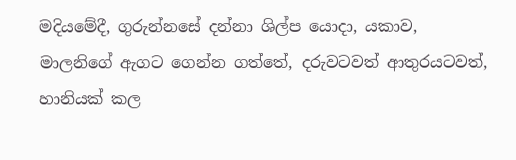මදියමේදී, ගුරුන්නසේ දන්නා ශිල්ප යොදා, යකාව, මාලනිගේ ඇගට ගෙන්න ගත්තේ, දරුවටවත් ආතුරයටවත්, හානියක් කල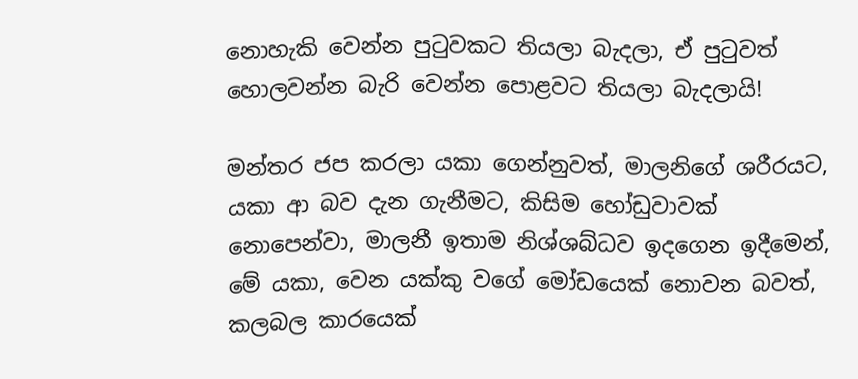නොහැකි වෙන්න පුටුවකට තියලා බැදලා, ඒ පුටුවත් හොලවන්න බැරි වෙන්න පොළවට තියලා බැදලායි!

මන්තර ජප කරලා යකා ගෙන්නුවත්, මාලනිගේ ශරීරයට, යකා ආ බව දැන ගැනීමට, කිසිම හෝඩුවාවක් නොපෙන්වා, මාලනී ඉතාම නිශ්ශබ්ධව ඉදගෙන ඉදීමෙන්, මේ යකා, වෙන යක්කු වගේ මෝඩයෙක් නොවන බවත්, කලබල කාරයෙක්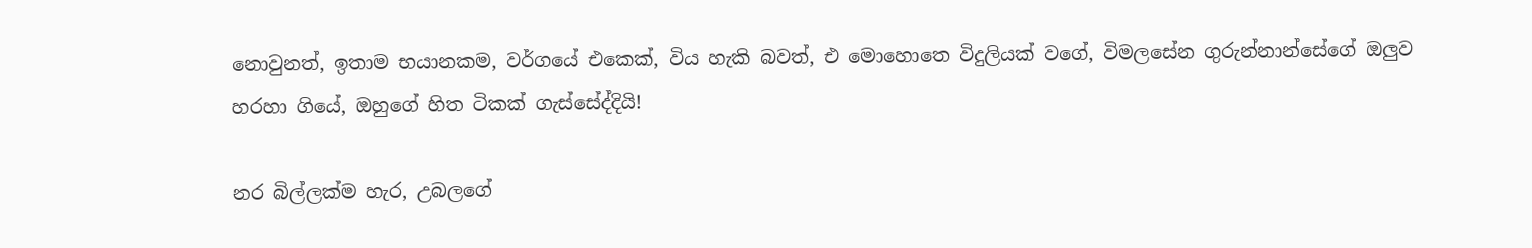නොවුනත්, ඉතාම භයානකම, වර්ගයේ එකෙක්, විය හැකි බවත්, එ මොහොතෙ විදුලියක් වගේ, විමලසේන ගුරුන්නාන්සේගේ ඔලුව හරහා ගියේ, ඔහුගේ හිත ටිකක් ගැස්සේද්දියි!

නර බිල්ලක්ම හැර, උබලගේ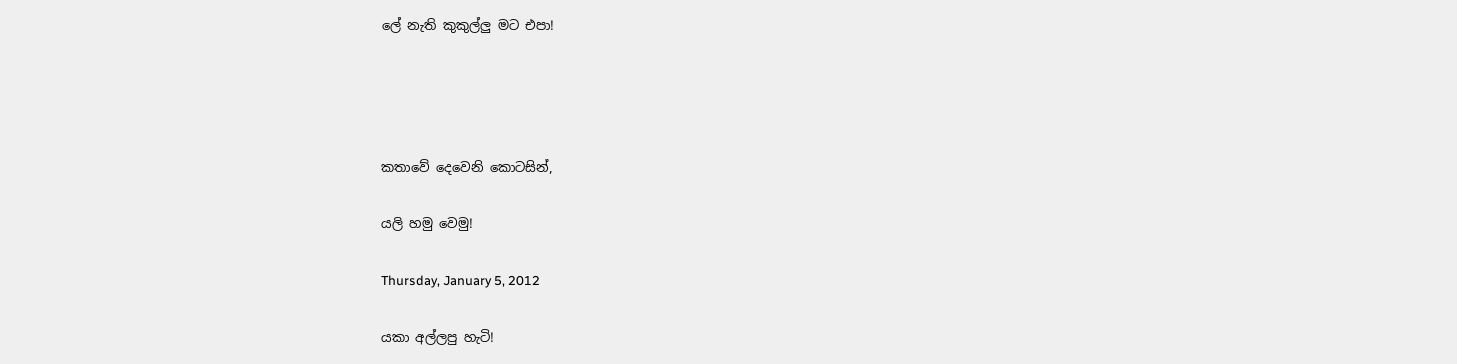ලේ නැති කුකුල්ලු මට එපා!




කතාවේ දෙවෙනි කොටසින්,

යලි හමු වෙමු!

Thursday, January 5, 2012

යකා අල්ලපු හැටි!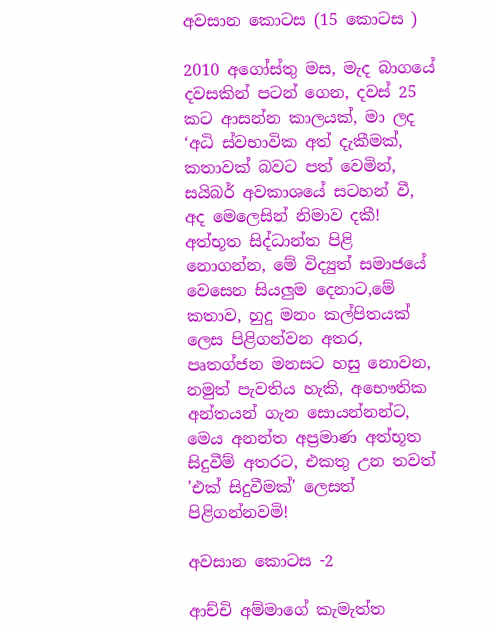අවසාන කොටස (15 කොටස )

2010 අගෝස්තු මස, මැද බාගයේ දවසකින් පටන් ගෙන, දවස් 25 කට ආසන්න කාලයක්, මා ලද ‘අධි ස්වභාවික අත් දැකීමක්, කතාවක් බවට පත් වෙමින්, සයිබර් අවකාශයේ සටහන් වී, අද මෙලෙසින් නිමාව දකී! අත්භූත සිද්ධාන්ත පිළි නොගන්න, මේ විද්‍යුත් සමාජයේ වෙසෙන සියලුම දෙනාට,මේ කතාව, හුදු මනං කල්පිතයක් ලෙස පිළිගන්වන අතර, පෘතග්ජන මනසට හසු නොවන, නමුත් පැවතිය හැකි, අභෞතික අන්තයන් ගැන සොයන්නන්ට, මෙය අනන්ත අප්‍රමාණ අත්භූත සිදුවීම් අතරට, එකතු උන තවත් 'එක් සිදුවීමක්' ලෙසත් පිළිගන්නවමි!

අවසාන කොටස -2

ආච්චි අම්මාගේ කැමැත්ත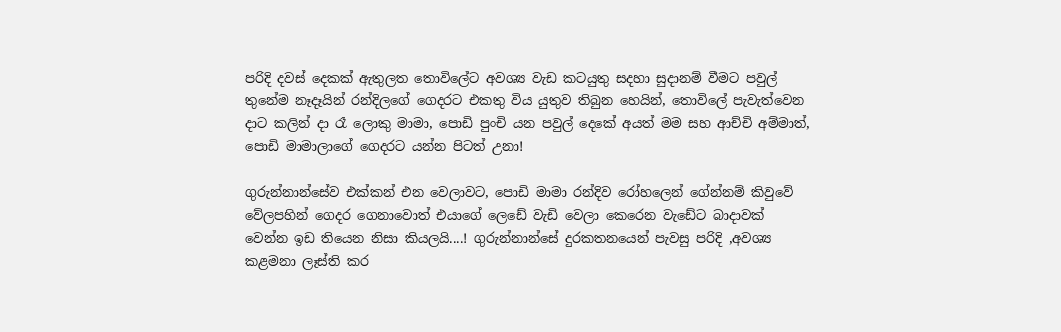පරිදි දවස් දෙකක් ඇතුලත තොවිලේට අවශ්‍ය වැඩ කටයුතු සදහා සුදානම් වීමට පවුල් තුනේම නෑදෑයින් රන්දිලගේ ගෙදරට එකතු විය යුතුව තිබුන හෙයින්, තොවිලේ පැවැත්වෙන දාට කලින් දා රෑ ලොකු මාමා, පොඩි පුංචි යන පවුල් දෙකේ අයත් මම සහ ආච්චි අම්මාත්, පොඩි මාමාලාගේ ගෙදරට යන්න පිටත් උනා!

ගුරුන්නාන්සේව එක්කන් එන වෙලාවට, පොඩි මාමා රන්දිව රෝහලෙන් ගේන්නම් කිවුවේ වේලපහින් ගෙදර ගෙනාවොත් එයාගේ ලෙඩේ වැඩි වෙලා කෙරෙන වැඩේට බාදාවක් වෙන්න ඉඩ තියෙන නිසා කියලයි....! ගුරුන්නාන්සේ දුරකතනයෙන් පැවසු පරිදි ,අවශ්‍ය කළමනා ලෑස්ති කර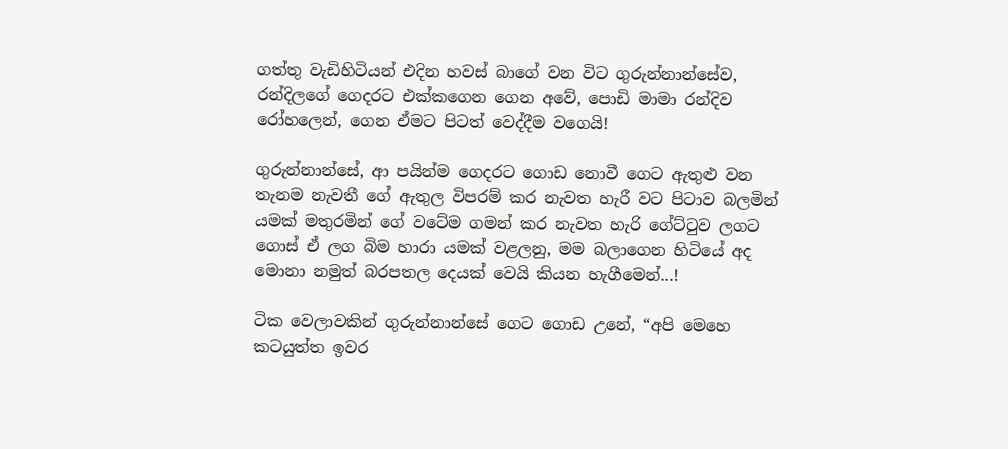ගත්තු වැඩිහිටියන් එදින හවස් බාගේ වන විට ගුරුන්නාන්සේව, රන්දිලගේ ගෙදරට එක්කගෙන ගෙන අවේ, පොඩි මාමා රන්දිව රෝහලෙන්, ගෙන ඒමට පිටත් වෙද්දීම වගෙයි!

ගුරුන්නාන්සේ, ආ පයින්ම ගෙදරට ගොඩ නොවී ගෙට ඇතුළු වන තැනම නැවතී ගේ ඇතුල විපරම් කර නැවත හැරී වට පිටාව බලමින් යමක් මතුරමින් ගේ වටේම ගමන් කර නැවත හැරි ගේට්ටුව ලගට ගොස් ඒ ලග බිම හාරා යමක් වළලනු, මම බලාගෙන හිටියේ අද මොනා නමුත් බරපතල දෙයක් වෙයි කියන හැගීමෙන්...!

ටික වෙලාවකින් ගුරුන්නාන්සේ ගෙට ගොඩ උනේ, “අපි මෙහෙ කටයුත්ත ඉවර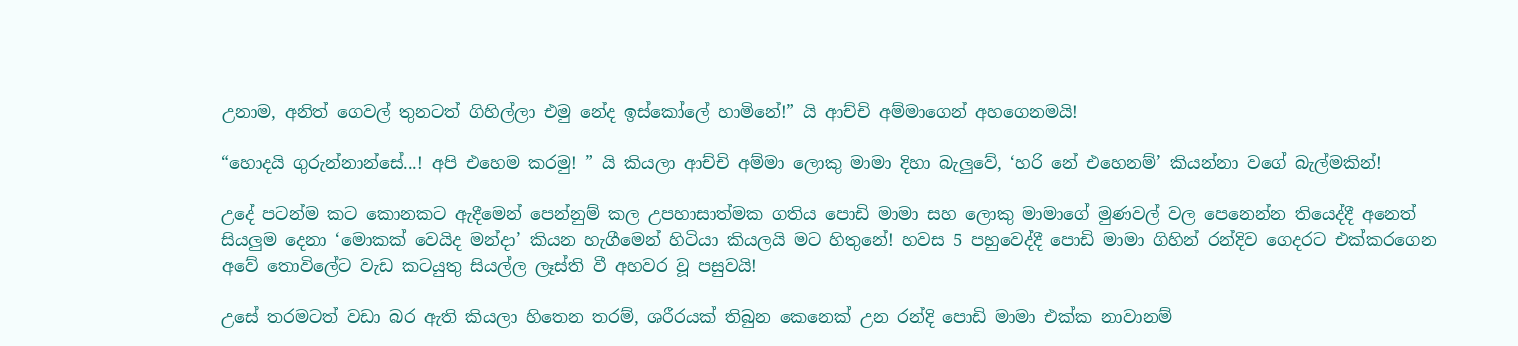උනාම, අනිත් ගෙවල් තුනටත් ගිහිල්ලා එමු නේද ඉස්කෝලේ හාමිනේ!” යි ආච්චි අම්මාගෙන් අහගෙනමයි!

“හොදයි ගුරුන්නාන්සේ...! අපි එහෙම කරමු! ” යි කියලා ආච්චි අම්මා ලොකු මාමා දිහා බැලුවේ, ‘හරි නේ එහෙනම්’ කියන්නා වගේ බැල්මකින්!

උදේ පටන්ම කට කොනකට ඇදීමෙන් පෙන්නුම් කල උපහාසාත්මක ගතිය පොඩි මාමා සහ ලොකු මාමාගේ මුණවල් වල පෙනෙන්න තියෙද්දී අනෙත් සියලුම දෙනා ‘මොකක් වෙයිද මන්දා’ කියන හැගීමෙන් හිටියා කියලයි මට හිතුනේ! හවස 5 පහුවෙද්දී පොඩි මාමා ගිහින් රන්දිව ගෙදරට එක්කරගෙන අවේ තොවිලේට වැඩ කටයුතු සියල්ල ලෑස්ති වී අහවර වූ පසුවයි!

උසේ තරමටත් වඩා බර ඇති කියලා හිතෙන තරම්, ශරීරයක් තිබුන කෙනෙක් උන රන්දි පොඩි මාමා එක්ක නාවානම්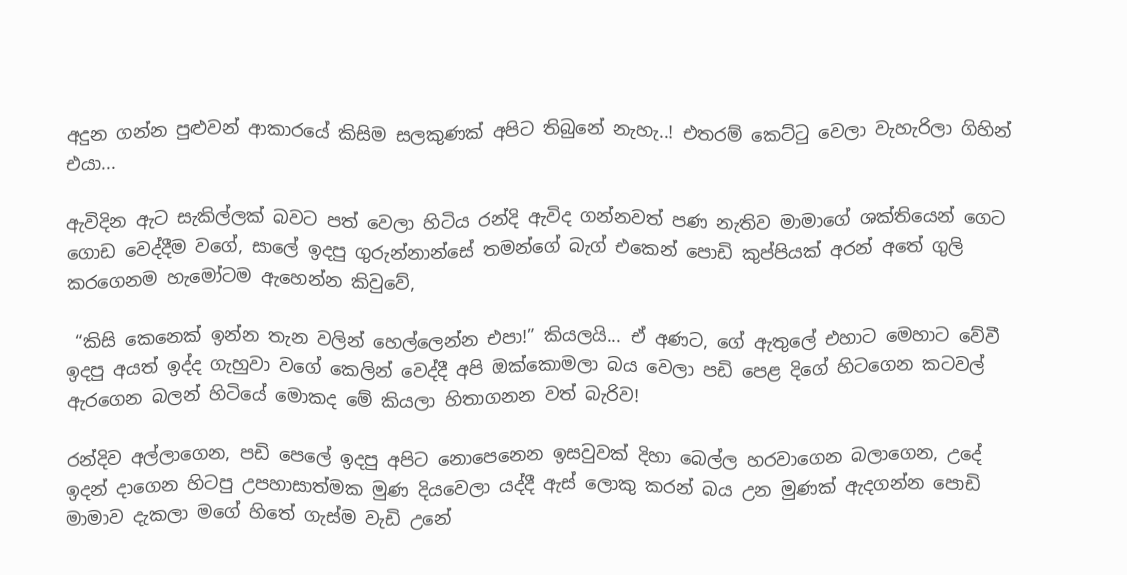අදුන ගන්න පුළුවන් ආකාරයේ කිසිම සලකුණක් අපිට තිබුනේ නැහැ..! එතරම් කෙට්ටු වෙලා වැහැරිලා ගිහින් එයා...

ඇවිදින ඇට සැකිල්ලක් බවට පත් වෙලා හිටිය රන්දි ඇවිද ගන්නවත් පණ නැතිව මාමාගේ ශක්තියෙන් ගෙට ගොඩ වෙද්දීම වගේ, සාලේ ඉදපු ගුරුන්නාන්සේ තමන්ගේ බැග් එකෙන් පොඩි කුප්පියක් අරන් අතේ ගුලි කරගෙනම හැමෝටම ඇහෙන්න කිවුවේ,

 “කිසි කෙනෙක් ඉන්න තැන වලින් හෙල්ලෙන්න එපා!” කියලයි... ඒ අණට, ගේ ඇතුලේ එහාට මෙහාට වේවී ඉදපු අයත් ඉද්ද ගැහුවා වගේ කෙලින් වෙද්දී අපි ඔක්කොමලා බය වෙලා පඩි පෙළ දිගේ හිටගෙන කටවල් ඇරගෙන බලන් හිටියේ මොකද මේ කියලා හිතාගනන වත් බැරිව!

රන්දිව අල්ලාගෙන, පඩි පෙලේ ඉදපු අපිට නොපෙනෙන ඉසවුවක් දිහා බෙල්ල හරවාගෙන බලාගෙන, උදේ ඉදන් දාගෙන හිටපු උපහාසාත්මක මුණ දියවෙලා යද්දී ඇස් ලොකු කරන් බය උන මුණක් ඇදගන්න පොඩි මාමාව දැකලා මගේ හිතේ ගැස්ම වැඩි උනේ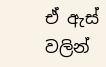ඒ ඇස් වලින්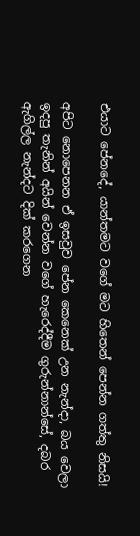එයාට පේනදේ, යාන්තමට වගේ මට හිතෙන් පෙන්න ගත්තු නිසයි!

අපිට නොපෙනන ඒ ඉසවුව පේන කෙනෙක් උන නැන්දා, බය වෙලා ඉදපු තැනින් අයින් වෙන්න වගේ හැරෙද්දීම ගුරුන්නාන්සේ, දබර ඇගිල්ල නැන්දට දික් කරගෙන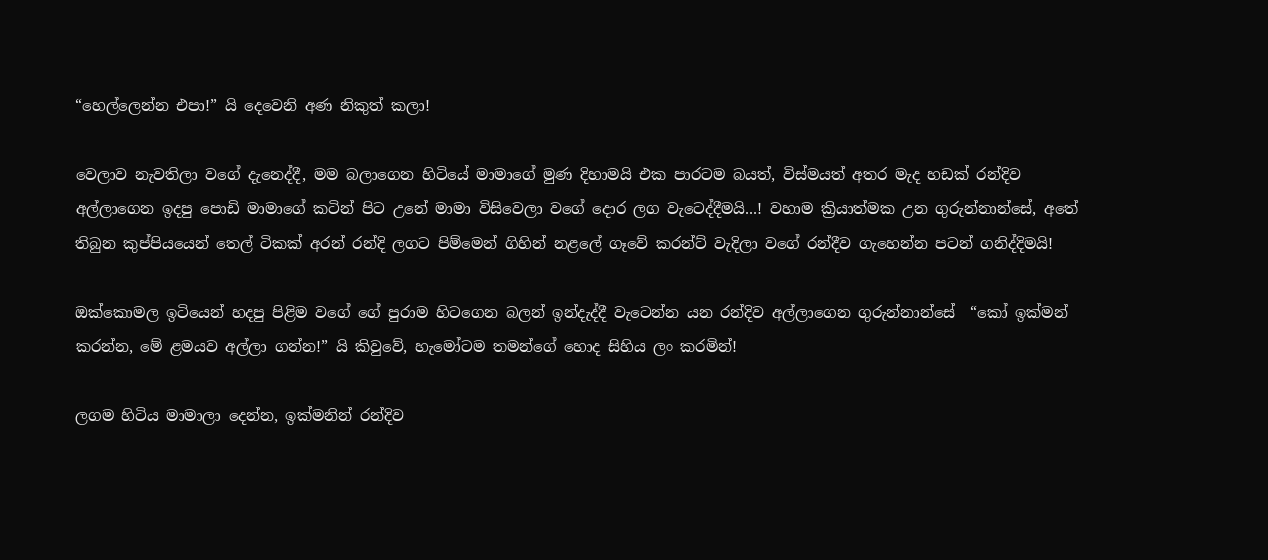“හෙල්ලෙන්න එපා!” යි දෙවෙනි අණ නිකුත් කලා!

වෙලාව නැවතිලා වගේ දැනෙද්දී, මම බලාගෙන හිටියේ මාමාගේ මුණ දිහාමයි එක පාරටම බයත්, විස්මයත් අතර මැද හඩක් රන්දිව අල්ලාගෙන ඉදපු පොඩි මාමාගේ කටින් පිට උනේ මාමා විසිවෙලා වගේ දොර ලග වැටෙද්දීමයි...! වහාම ක්‍රියාත්මක උන ගුරුන්නාන්සේ, අතේ තිබුන කුප්පියයෙන් තෙල් ටිකක් අරන් රන්දි ලගට පිම්මෙන් ගිහින් නළලේ ගෑවේ කරන්ට් වැදිලා වගේ රන්දීව ගැහෙන්න පටන් ගනිද්දිමයි!

ඔක්කොමල ඉටියෙන් හදපු පිළිම වගේ ගේ පුරාම හිටගෙන බලන් ඉන්දැද්දී වැටෙන්න යන රන්දිව අල්ලාගෙන ගුරුන්නාන්සේ  “කෝ ඉක්මන් කරන්න, මේ ළමයව අල්ලා ගන්න!” යි කිවුවේ, හැමෝටම තමන්ගේ හොද සිහිය ලං කරමින්!

ලගම හිටිය මාමාලා දෙන්න, ඉක්මනින් රන්දිව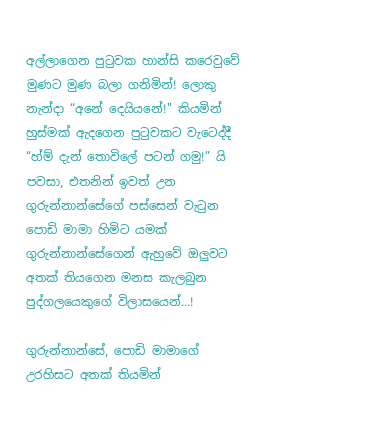අල්ලාගෙන පුටුවක හාන්සි කරෙවුවේ මුණට මුණ බලා ගනිමින්! ලොකු නැන්දා “අනේ දෙයියනේ!" කියමින් හුස්මක් ඇදගෙන පුටුවකට වැටෙද්දී  “හ්ම් දැන් තොවිලේ පටන් ගමු!” යි පවසා, එතනින් ඉවත් උන ගුරුන්නාන්සේගේ පස්සෙන් වැටුන පොඩි මාමා හිමිට යමක් ගුරුන්නාන්සේගෙන් ඇහුවේ ඔලුවට අතක් තියගෙන මනස කැලබුන පුද්ගලයෙකුගේ විලාසයෙන්...!

ගුරුන්නාන්සේ, පොඩි මාමාගේ උරහිසට අතක් තියමින්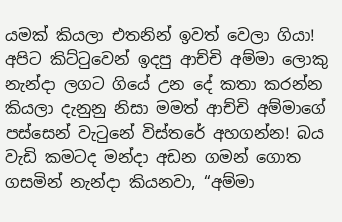යමක් කියලා එතනින් ඉවත් වෙලා ගියා! අපිට කිට්ටුවෙන් ඉදපු ආච්චි අම්මා ලොකු නැන්දා ලගට ගියේ උන දේ කතා කරන්න කියලා දැනුනු නිසා මමත් ආච්චි අම්මාගේ පස්සෙන් වැටුනේ විස්තරේ අහගන්න! බය වැඩි කමටද මන්දා අඩන ගමන් ගොත ගසමින් නැන්දා කියනවා, “අම්මා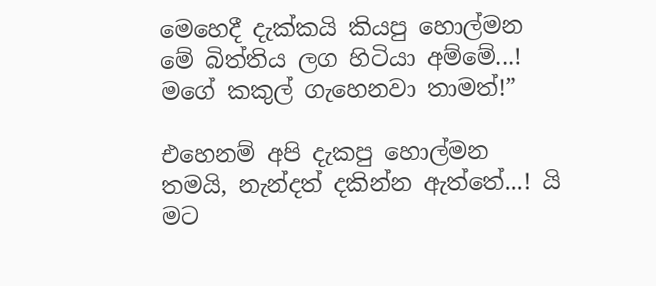මෙහෙදී දැක්කයි කියපු හොල්මන මේ බිත්තිය ලග හිටියා අම්මේ...! මගේ කකුල් ගැහෙනවා තාමත්!”

එහෙනම් අපි දැකපු හොල්මන තමයි, නැන්දත් දකින්න ඇත්තේ...! යි මට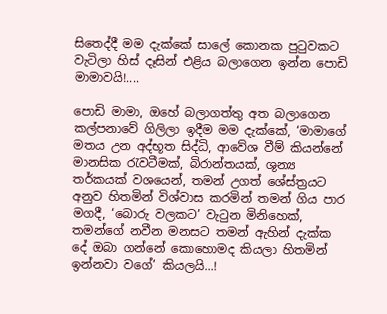සිතෙද්දී මම දැක්කේ සාලේ කොනක පුටුවකට වැටිලා හිස් දෑසින් එළිය බලාගෙන ඉන්න පොඩි මාමාවයි!....

පොඩි මාමා, ඔහේ බලාගත්තු අත බලාගෙන කල්පනාවේ ගිලිලා ඉදීම මම දැක්කේ, ‘මාමාගේ මතය උන අද්භූත සිද්ධි, ආවේශ වීම් කියන්නේ මානසික රැවටීමක්, බිරාන්තයක්, ශුන්‍ය තර්කයක් වශයෙන්, තමන් උගත් ශේස්ත්‍රයට අනුව හිතමින් විශ්වාස කරමින් තමන් ගිය පාර මගදී, ‘බොරු වලකට’ වැටුන මිනිහෙක්, තමන්ගේ නවීන මනසට තමන් ඇහින් දැක්ක දේ ඔබා ගන්නේ කොහොමද කියලා හිතමින් ඉන්නවා වගේ’ කියලයි...!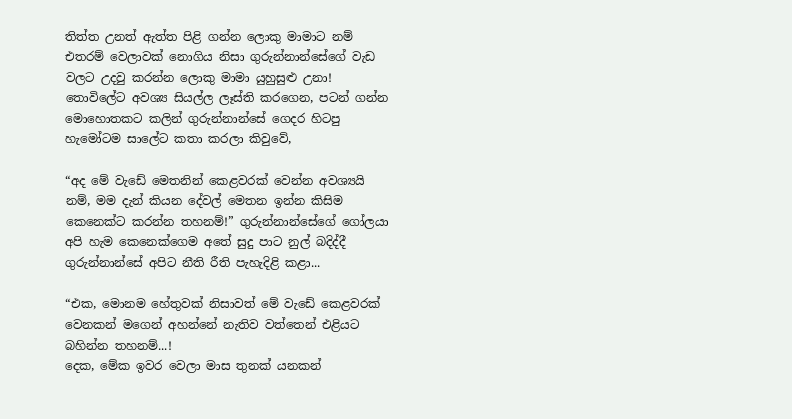තිත්ත උනත් ඇත්ත පිළි ගන්න ලොකු මාමාට නම් එතරම් වෙලාවක් නොගිය නිසා ගුරුන්නාන්සේගේ වැඩ වලට උදවු කරන්න ලොකු මාමා යුහුසුළු උනා! තොවිලේට අවශ්‍ය සියල්ල ලෑස්ති කරගෙන, පටන් ගන්න මොහොතකට කලින් ගුරුන්නාන්සේ ගෙදර හිටපු හැමෝටම සාලේට කතා කරලා කිවුවේ,

“අද මේ වැඩේ මෙතනින් කෙළවරක් වෙන්න අවශ්‍යයි නම්, මම දැන් කියන දේවල් මෙතන ඉන්න කිසිම කෙනෙක්ට කරන්න තහනම්!” ගුරුන්නාන්සේගේ ගෝලයා අපි හැම කෙනෙක්ගෙම අතේ සුදු පාට නුල් බදිද්දී ගුරුන්නාන්සේ අපිට නීති රීති පැහැදිළි කළා...

“එක, මොනම හේතුවක් නිසාවත් මේ වැඩේ කෙළවරක් වෙනකන් මගෙන් අහන්නේ නැතිව වත්තෙන් එළියට බහින්න තහනම්...!
දෙක, මේක ඉවර වෙලා මාස තුනක් යනකන්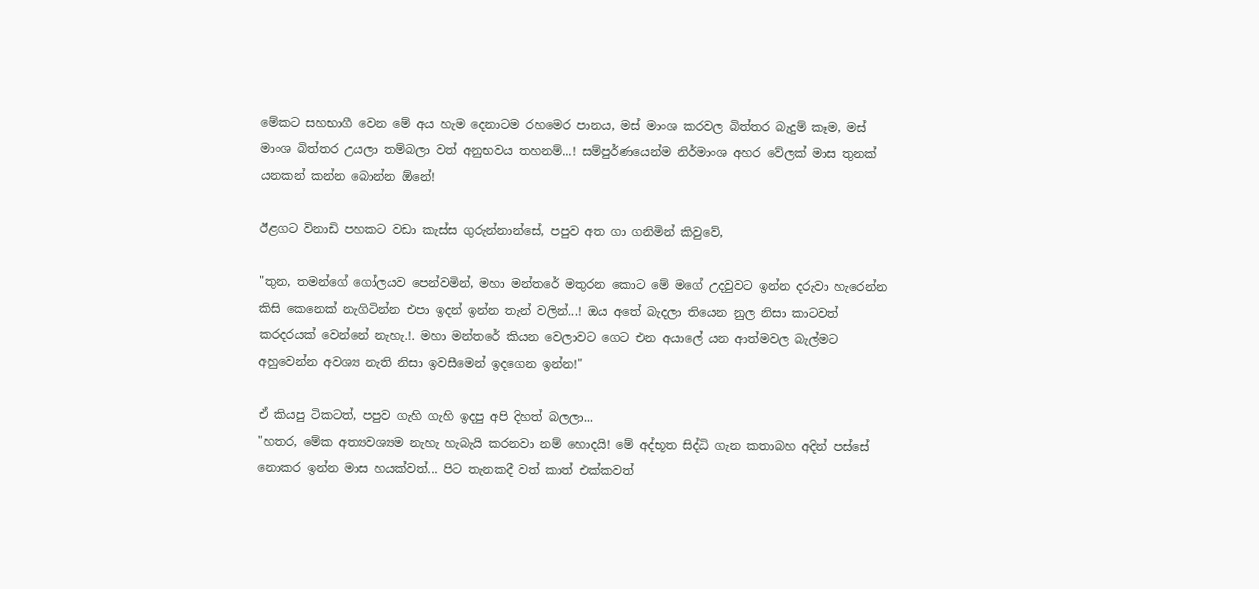මේකට සහභාගී වෙන මේ අය හැම දෙනාටම රහමෙර පානය, මස් මාංශ කරවල බිත්තර බැදුම් කෑම, මස් මාංශ බිත්තර උයලා තම්බලා වත් අනුභවය තහනම්...! සම්පුර්ණයෙන්ම නිර්මාංශ අහර වේලක් මාස තුනක් යනකන් කන්න බොන්න ඕනේ!

ඊළගට විනාඩි පහකට වඩා කැස්ස ගුරුන්නාන්සේ, පපුව අත ගා ගනිමින් කිවුවේ,

"තුන, තමන්ගේ ගෝලයව පෙන්වමින්, මහා මන්තරේ මතුරන කොට මේ මගේ උදවුවට ඉන්න දරුවා හැරෙන්න කිසි කෙනෙක් නැගිටින්න එපා ඉදන් ඉන්න තැන් වලින්...! ඔය අතේ බැදලා තියෙන නුල නිසා කාටවත් කරදරයක් වෙන්නේ නැහැ.!. මහා මන්තරේ කියන වෙලාවට ගෙට එන අයාලේ යන ආත්මවල බැල්මට අහුවෙන්න අවශ්‍ය නැති නිසා ඉවසීමෙන් ඉදගෙන ඉන්න!"

ඒ කියපු ටිකටත්, පපුව ගැහි ගැහි ඉදපු අපි දිහත් බලලා...
"හතර, මේක අත්‍යවශ්‍යම නැහැ හැබැයි කරනවා නම් හොදයි! මේ අද්භූත සිද්ධි ගැන කතාබහ අදින් පස්සේ නොකර ඉන්න මාස හයක්වත්... පිට තැනකදී වත් කාත් එක්කවත්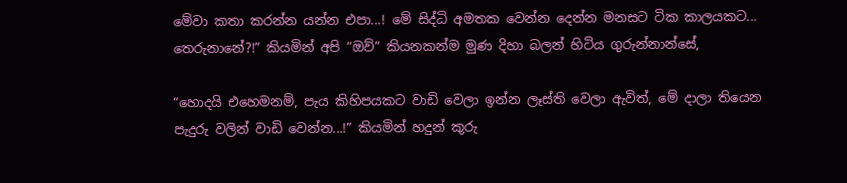මේවා කතා කරන්න යන්න එපා...! මේ සිද්ධි අමතක වෙන්න දෙන්න මනසට ටික කාලයකට... තෙරුනානේ?!” කියමින් අපි “ඔව්” කියනකන්ම මුණ දිහා බලන් හිටිය ගුරුන්නාන්සේ,

“හොදයි එහෙමනම්, පැය කිහිපයකට වාඩි වෙලා ඉන්න ලෑස්ති වෙලා ඇවිත්, මේ දාලා තියෙන පැදුරු වලින් වාඩි වෙන්න...!” කියමින් හදුන් කුරු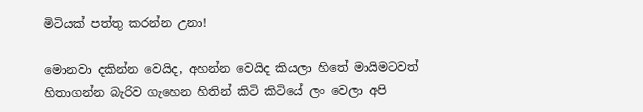මිටියක් පත්තු කරන්න උනා!

මොනවා දකින්න වෙයිද, අහන්න වෙයිද කියලා හිතේ මායිමටවත් හිතාගන්න බැරිව ගැහෙන හිතින් කිටි කිටියේ ලං වෙලා අපි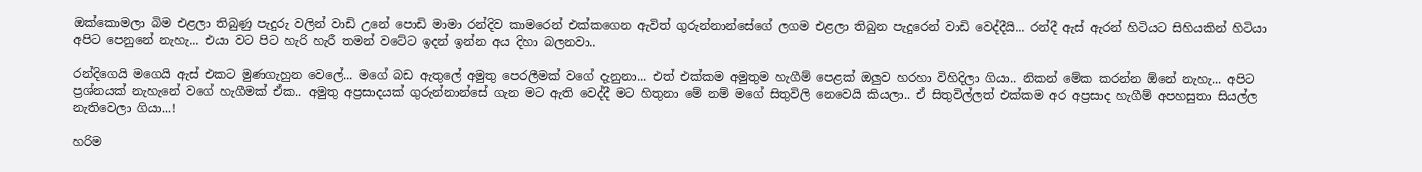ඔක්කොමලා බිම එළලා තිබුණු පැදුරු වලින් වාඩි උනේ පොඩි මාමා රන්දිව කාමරෙන් එක්කගෙන ඇවිත් ගුරුන්නාන්සේගේ ලගම එළලා තිබුන පැදුරෙන් වාඩි වෙද්දීයි... රන්දී ඇස් ඇරන් හිටියට සිහියකින් හිටියා අපිට පෙනුනේ නැහැ... එයා වට පිට හැරි හැරී තමන් වටේට ඉදන් ඉන්න අය දිහා බලනවා..

රන්දිගෙයි මගෙයි ඇස් එකට මුණගැහුන වෙලේ... මගේ බඩ ඇතුලේ අමුතු පෙරලීමක් වගේ දැනුනා... එත් එක්කම අමුතුම හැගීම් පෙළක් ඔලුව හරහා විහිදිලා ගියා.. නිකන් මේක කරන්න ඕනේ නැහැ... අපිට ප්‍රශ්නයක් නැහැනේ වගේ හැගීමක් ඒක.. අමුතු අප්‍රසාදයක් ගුරුන්නාන්සේ ගැන මට ඇති වෙද්දී මට හිතුනා මේ නම් මගේ සිතුවිලි නෙවෙයි කියලා.. ඒ සිතුවිල්ලත් එක්කම අර අප්‍රසාද හැගීම් අපහසුතා සියල්ල නැතිවෙලා ගියා...!

හරිම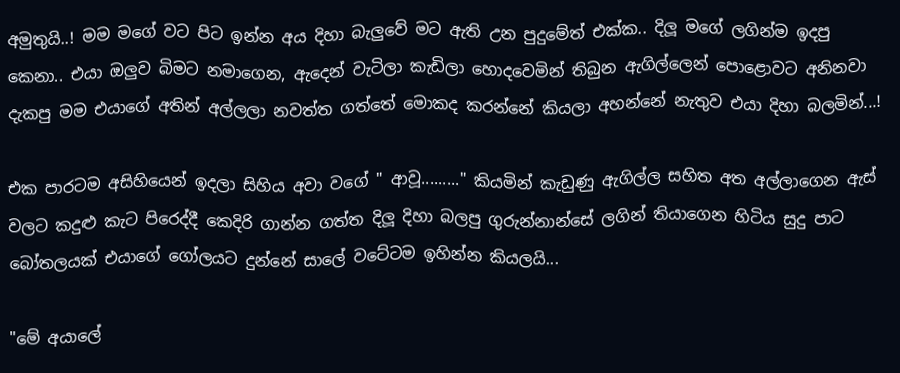අමුතුයි..! මම මගේ වට පිට ඉන්න අය දිහා බැලුවේ මට ඇති උන පුදුමේත් එක්ක.. දිලූ මගේ ලගින්ම ඉදපු කෙනා.. එයා ඔලුව බිමට නමාගෙන, ඇදෙන් වැටිලා කැඩිලා හොදවෙමින් තිබුන ඇගිල්ලෙන් පොළොවට අනිනවා දැකපු මම එයාගේ අතින් අල්ලලා නවත්ත ගත්තේ මොකද කරන්නේ කියලා අහන්නේ නැතුව එයා දිහා බලමින්...!

එක පාරටම අසිහියෙන් ඉදලා සිහිය අවා වගේ " ආවූ........." කියමින් කැඩුණු ඇගිල්ල සහිත අත අල්ලාගෙන ඇස් වලට කදුළු කැට පිරෙද්දී කෙදිරි ගාන්න ගත්ත දිලූ දිහා බලපු ගුරුන්නාන්සේ ලගින් තියාගෙන හිටිය සුදු පාට බෝතලයක් එයාගේ ගෝලයට දුන්නේ සාලේ වටේටම ඉහින්න කියලයි...

"මේ අයාලේ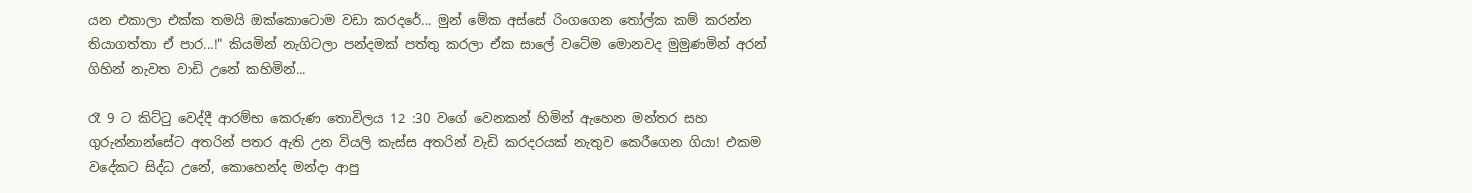යන එකාලා එක්ක තමයි ඔක්කොටොම වඩා කරදරේ... මුන් මේක අස්සේ රිංගගෙන තෝල්ක කම් කරන්න තියාගත්තා ඒ පාර...!" කියමින් නැගිටලා පන්දමක් පත්තු කරලා ඒක සාලේ වටේම මොනවද මුමුණමින් අරන් ගිහින් නැවත වාඩි උනේ කහිමින්...

රෑ 9 ට කිට්ටු වෙද්දී ආරම්භ කෙරුණ තොවිලය 12 :30 වගේ වෙනකන් හිමින් ඇහෙන මන්තර සහ ගුරුන්නාන්සේට අතරින් පතර ඇති උන වියලි කැස්ස අතරින් වැඩි කරදරයක් නැතුව කෙරීගෙන ගියා! එකම වදේකට සිද්ධ උනේ, කොහෙන්ද මන්දා ආපු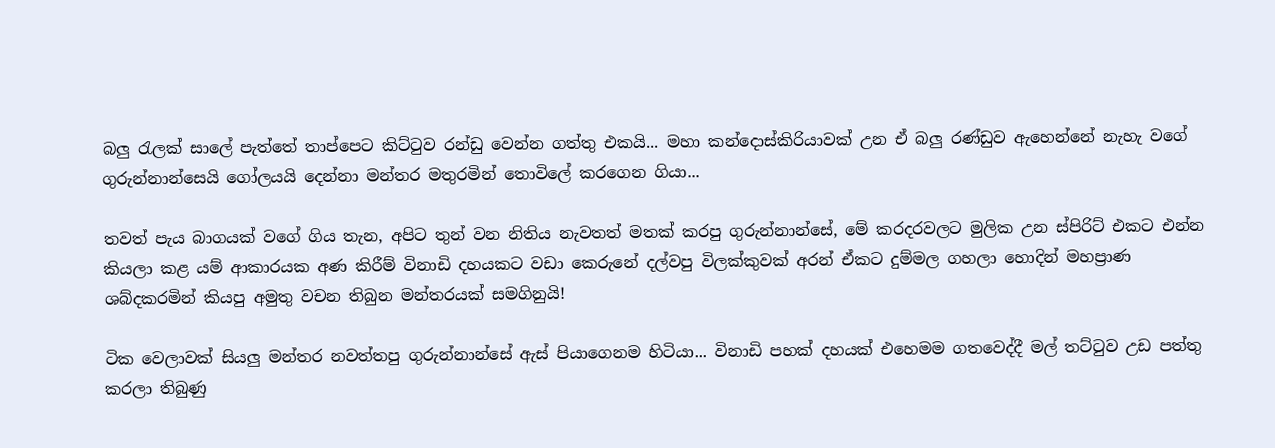බලු රැලක් සාලේ පැත්තේ තාප්පෙට කිට්ටුව රන්ඩු වෙන්න ගත්තු එකයි... මහා කන්දොස්කිරියාවක් උන ඒ බලු රණ්ඩුව ඇහෙන්නේ නැහැ වගේ ගුරුන්නාන්සෙයි ගෝලයයි දෙන්නා මන්තර මතුරමින් තොවිලේ කරගෙන ගියා...

තවත් පැය බාගයක් වගේ ගිය තැන, අපිට තුන් වන නිතිය නැවතත් මතක් කරපු ගුරුන්නාන්සේ, මේ කරදරවලට මුලික උන ස්පිරිට් එකට එන්න කියලා කළ යම් ආකාරයක අණ කිරීම් විනාඩි දහයකට වඩා කෙරුනේ දල්වපු විලක්කුවක් අරන් ඒකට දුම්මල ගහලා හොදින් මහප්‍රාණ ශබ්දකරමින් කියපු අමුතු වචන තිබුන මන්තරයක් සමගිනුයි!

ටික වෙලාවක් සියලු මන්තර නවත්තපු ගුරුන්නාන්සේ ඇස් පියාගෙනම හිටියා... විනාඩි පහක් දහයක් එහෙමම ගතවෙද්දී මල් තට්ටුව උඩ පත්තු කරලා තිබුණු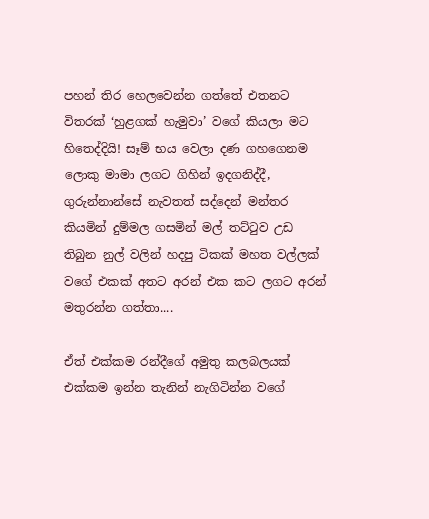පහන් තිර හෙලවෙන්න ගත්තේ එතනට විතරක් ‘හුළගක් හැමුවා’ වගේ කියලා මට හිතෙද්දියි! සෑම් භය වෙලා දණ ගහගෙනම ලොකු මාමා ලගට ගිහින් ඉදගනිද්දී, ගුරුන්නාන්සේ නැවතත් සද්දෙන් මන්තර කියමින් දුම්මල ගසමින් මල් තට්ටුව උඩ තිබුන නුල් වලින් හදපු ටිකක් මහත වල්ලක් වගේ එකක් අතට අරන් එක කට ලගට අරන් මතුරන්න ගත්තා....

ඒත් එක්කම රන්දීගේ අමුතු කලබලයක් එක්කම ඉන්න තැනින් නැගිටින්න වගේ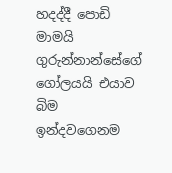හදද්දී පොඩි මාමයි ගුරුන්නාන්සේගේ ගෝලයයි එයාව බිම ඉන්දවගෙනම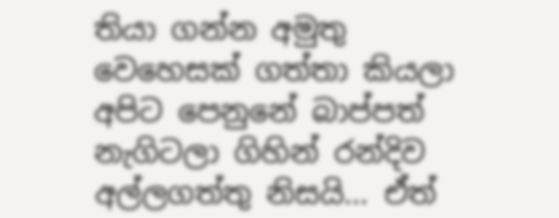තියා ගන්න අමුතු වෙහෙසක් ගත්තා කියලා අපිට පෙනුනේ බාප්පත් නැගිටලා ගිහින් රන්දිව අල්ලගත්තු නිසයි... ඒත්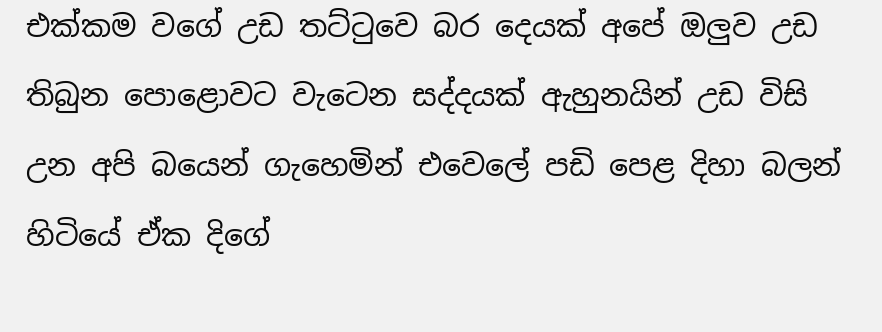එක්කම වගේ උඩ තට්ටුවෙ බර දෙයක් අපේ ඔලුව උඩ තිබුන පොළොවට වැටෙන සද්දයක් ඇහුනයින් උඩ විසි උන අපි බයෙන් ගැහෙමින් එවෙලේ පඩි පෙළ දිහා බලන් හිටියේ ඒක දිගේ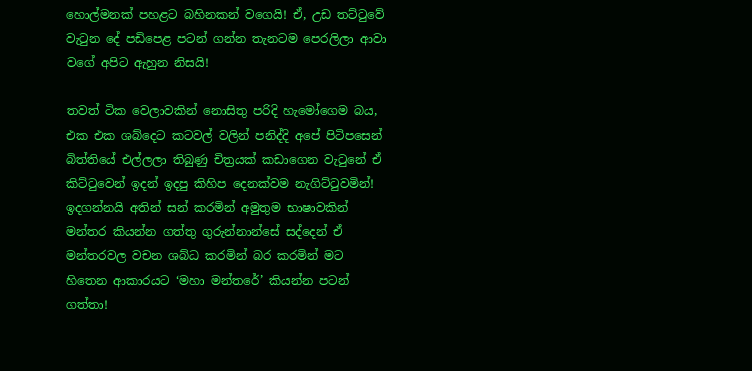හොල්මනක් පහළට බහිනකන් වගෙයි! ඒ, උඩ තට්ටුවේ වැටුන දේ පඩිපෙළ පටන් ගන්න තැනටම පෙරලිලා ආවා වගේ අපිට ඇහුන නිසයි!

තවත් ටික වෙලාවකින් නොසිතු පරිදි හැමෝගෙම බය, එක එක ශබ්දෙට කටවල් වලින් පනිද්දි අපේ පිටිපසෙන් බිත්තියේ එල්ලලා තිබුණු චිත්‍රයක් කඩාගෙන වැටුනේ ඒ කිට්ටුවෙන් ඉදන් ඉදපු කිහිප දෙනක්වම නැගිට්ටුවමින්! ඉදගන්නයි අතින් සන් කරමින් අමුතුම භාෂාවකින් මන්තර කියන්න ගත්තු ගුරුන්නාන්සේ සද්දෙන් ඒ මන්තරවල වචන ශබ්ධ කරමින් බර කරමින් මට හිතෙන ආකාරයට ‘මහා මන්තරේ’ කියන්න පටන් ගත්තා!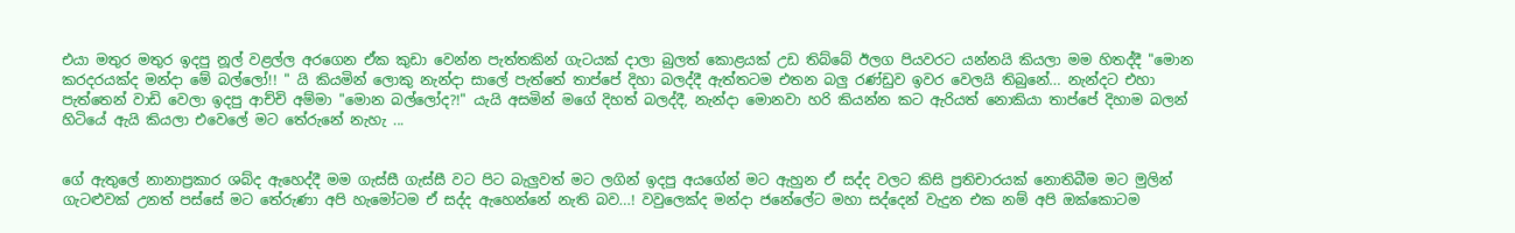එයා මතුර මතුර ඉදපු නූල් වළල්ල අරගෙන ඒක කුඩා වෙන්න පැත්තකින් ගැටයක් දාලා බුලත් කොළයක් උඩ තිබ්බේ ඊලග පියවරට යන්නයි කියලා මම හිතද්දී "මොන කරදරයක්ද මන්දා මේ බල්ලෝ!! " යි කියමින් ලොකු නැන්දා සාලේ පැත්තේ තාප්පේ දිහා බලද්දී ඇත්තටම එතන බලු රණ්ඩුව ඉවර වෙලයි තිබුනේ... නැන්දට එහා පැත්තෙන් වාඩි වෙලා ඉදපු ආච්චි අම්මා "මොන බල්ලෝද?!" යැයි අසමින් මගේ දිහත් බලද්දී, නැන්දා මොනවා හරි කියන්න කට ඇරියත් නොකියා තාප්පේ දිහාම බලන් හිටියේ ඇයි කියලා එවෙලේ මට තේරුනේ නැහැ ...


ගේ ඇතුලේ නානාප්‍රකාර ශබ්ද ඇහෙද්දී මම ගැස්සී ගැස්සී වට පිට බැලුවත් මට ලගින් ඉදපු අයගේන් මට ඇහුන ඒ සද්ද වලට කිසි ප්‍රතිචාරයක් නොතිබීම මට මුලින් ගැටළුවක් උනත් පස්සේ මට තේරුණා අපි හැමෝටම ඒ සද්ද ඇහෙන්නේ නැති බව...! වවුලෙක්ද මන්දා ජනේලේට මහා සද්දෙන් වැදුන එක නම් අපි ඔක්කොටම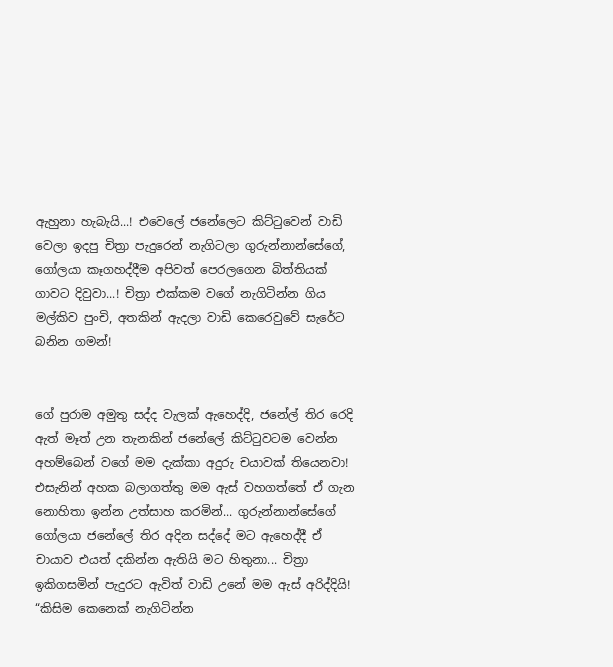ඇහුනා හැබැයි...! එවෙලේ ජනේලෙට කිට්ටුවෙන් වාඩි වෙලා ඉදපු චිත්‍රා පැදුරෙන් නැගිටලා ගුරුන්නාන්සේගේ, ගෝලයා කෑගහද්දීම අපිවත් පෙරලගෙන බිත්තියක් ගාවට දිවුවා...! චිත්‍රා එක්කම වගේ නැගිටින්න ගිය මල්කිව පුංචි, අතකින් ඇදලා වාඩි කෙරෙවුවේ සැරේට බනින ගමන්!


ගේ පුරාම අමුතු සද්ද වැලක් ඇහෙද්දි, ජනේල් තිර රෙදි ඇත් මෑත් උන තැනකින් ජනේලේ කිට්ටුවටම වෙන්න අහම්බෙන් වගේ මම දැක්කා අදුරු චයාවක් තියෙනවා!  එසැනින් අහක බලාගත්තු මම ඇස් වහගත්තේ ඒ ගැන නොහිතා ඉන්න උත්සාහ කරමින්... ගුරුන්නාන්සේගේ ගෝලයා ජනේලේ තිර අදින සද්දේ මට ඇහෙද්දී ඒ චායාව එයත් දකින්න ඇතියි මට හිතුනා... චිත්‍රා ඉකිගසමින් පැදුරට ඇවිත් වාඩි උනේ මම ඇස් අරිද්දියි! “කිසිම කෙනෙක් නැගිටින්න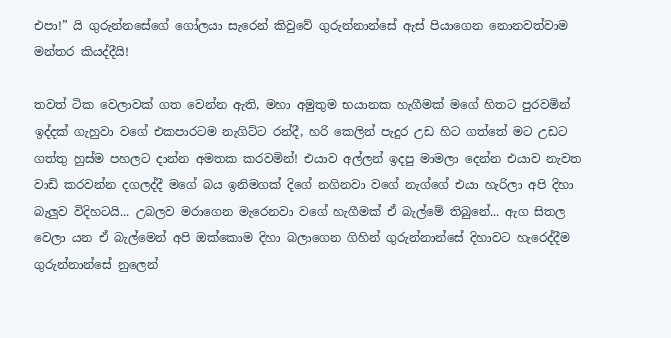එපා!” යි ගුරුන්නසේගේ ගෝලයා සැරෙන් කිවුවේ ගුරුන්නාන්සේ ඇස් පියාගෙන නොනවත්වාම මන්තර කියද්දීයි!

තවත් ටික වෙලාවක් ගත වෙන්න ඇති, මහා අමුතුම භයානක හැගීමක් මගේ හිතට පුරවමින් ඉද්දක් ගැහුවා වගේ එකපාරටම නැගිට්ට රන්දී, හරි කෙලින් පැදුර උඩ හිට ගත්තේ මට උඩට ගත්තු හුස්ම පහලට දාන්න අමතක කරවමින්! එයාව අල්ලන් ඉදපු මාමලා දෙන්න එයාව නැවත වාඩි කරවන්න දගලද්දී මගේ බය ඉනිමගක් දිගේ නගිනවා වගේ නැග්ගේ එයා හැරිලා අපි දිහා බැලුව විදිහටයි... උබලව මරාගෙන මැරෙනවා වගේ හැගීමක් ඒ බැල්මේ තිබුනේ... ඇග සිතල වෙලා යන ඒ බැල්මෙන් අපි ඔක්කොම දිහා බලාගෙන ගිහින් ගුරුන්නාන්සේ දිහාවට හැරෙද්දීම ගුරුන්නාන්සේ නුලෙන්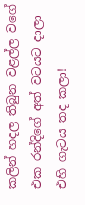කලින් හදල තිබුන වළල්ල වගේ එක රන්දිගේ අත් වටයට දාලා එහි ගැටය තද කලා!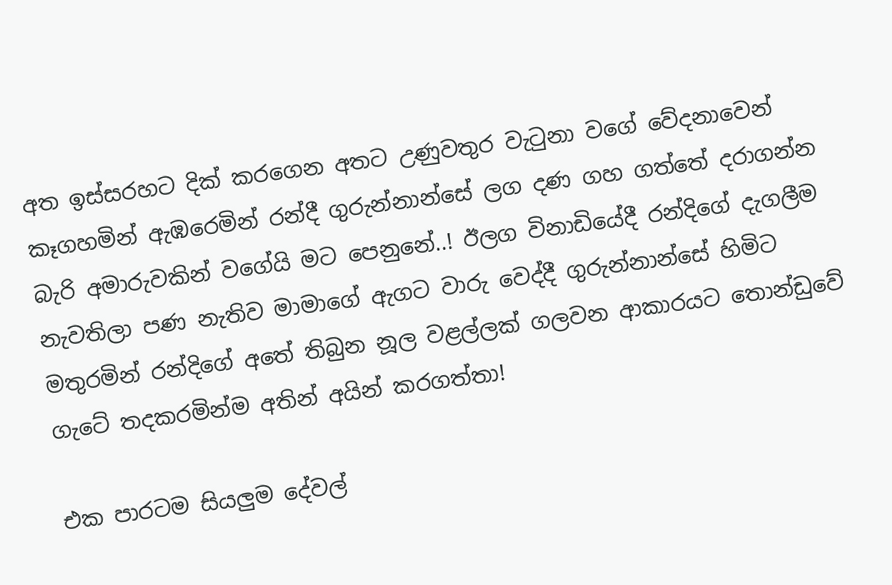අත ඉස්සරහට දික් කරගෙන අතට උණුවතුර වැටුනා වගේ වේදනාවෙන් කෑගහමින් ඇඹරෙමින් රන්දී ගුරුන්නාන්සේ ලග දණ ගහ ගත්තේ දරාගන්න බැරි අමාරුවකින් වගේයි මට පෙනුනේ..! ඊලග විනාඩියේදී රන්දිගේ දැගලීම නැවතිලා පණ නැතිව මාමාගේ ඇගට වාරු වෙද්දී ගුරුන්නාන්සේ හිමිට මතුරමින් රන්දිගේ අතේ තිබුන නූල වළල්ලක් ගලවන ආකාරයට තොන්ඩුවේ ගැටේ තදකරමින්ම අතින් අයින් කරගත්තා!

එක පාරටම සියලුම දේවල්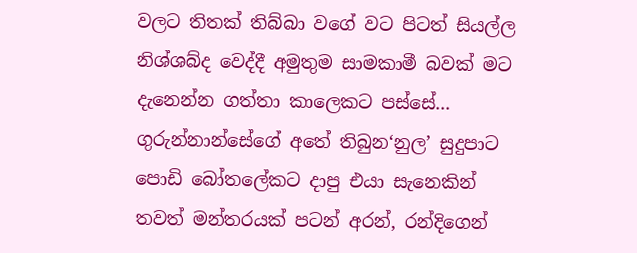වලට තිතක් තිබ්බා වගේ වට පිටත් සියල්ල නිශ්ශබ්ද වෙද්දී අමුතුම සාමකාමී බවක් මට දැනෙන්න ගත්තා කාලෙකට පස්සේ... ගුරුන්නාන්සේගේ අතේ තිබුන‘නුල’ සුදුපාට පොඩි බෝතලේකට දාපු එයා සැනෙකින් තවත් මන්තරයක් පටන් අරන්, රන්දිගෙන්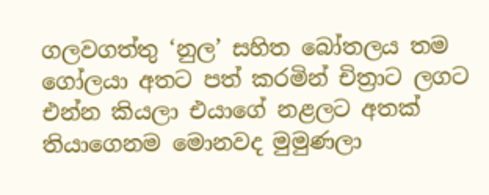ගලවගත්තු ‘නුල’ සහිත බෝතලය තම ගෝලයා අතට පත් කරමින් චිත්‍රාට ලගට එන්න කියලා එයාගේ නළලට අතක් තියාගෙනම මොනවද මුමුණලා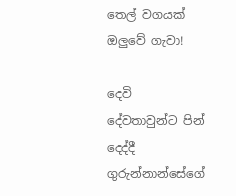තෙල් වගයක් ඔලුවේ ගැවා!

දෙවි දේවතාවුන්ට පින් දෙද්දී ගුරුන්නාන්සේගේ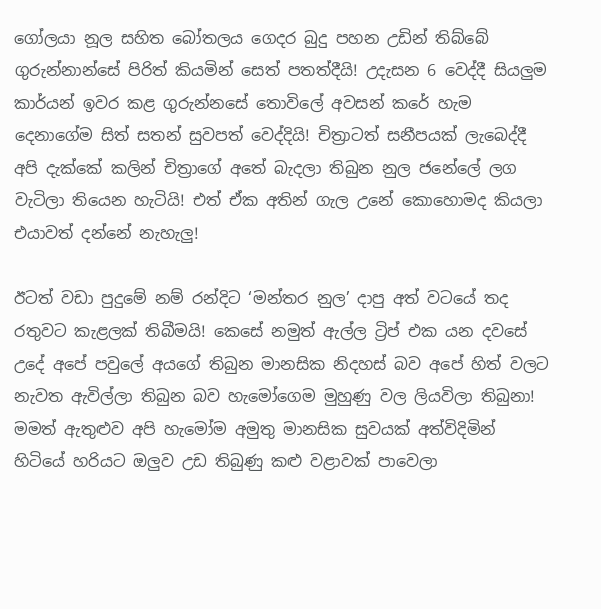ගෝලයා නූල සහිත බෝතලය ගෙදර බුදු පහන උඩින් තිබ්බේ ගුරුන්නාන්සේ පිරිත් කියමින් සෙත් පතත්දීයි! උදැසන 6 වෙද්දී සියලුම කාර්යන් ඉවර කළ ගුරුන්නසේ තොවිලේ අවසන් කරේ හැම දෙනාගේම සිත් සතන් සුවපත් වෙද්දියි! චිත්‍රාටත් සනීපයක් ලැබෙද්දී අපි දැක්කේ කලින් චිත්‍රාගේ අතේ බැදලා තිබුන නුල ජනේලේ ලග වැටිලා තියෙන හැටියි! එත් ඒක අතින් ගැල උනේ කොහොමද කියලා එයාවත් දන්නේ නැහැලු!

ඊටත් වඩා පුදුමේ නම් රන්දිට ‘මන්තර නුල’ දාපු අත් වටයේ තද රතුවට කැළලක් තිබීමයි! කෙසේ නමුත් ඇල්ල ට්‍රිප් එක යන දවසේ උදේ අපේ පවුලේ අයගේ තිබුන මානසික නිදහස් බව අපේ හිත් වලට නැවත ඇවිල්ලා තිබුන බව හැමෝගෙම මුහුණු වල ලියවිලා තිබුනා! මමත් ඇතුළුව අපි හැමෝම අමුතු මානසික සුවයක් අත්විදිමින් හිටියේ හරියට ඔලුව උඩ තිබුණු කළු වළාවක් පාවෙලා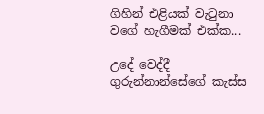ගිහින් එළියක් වැටුනා වගේ හැගීමක් එක්ක...

උදේ වෙද්දී ගුරුන්නාන්සේගේ කැස්ස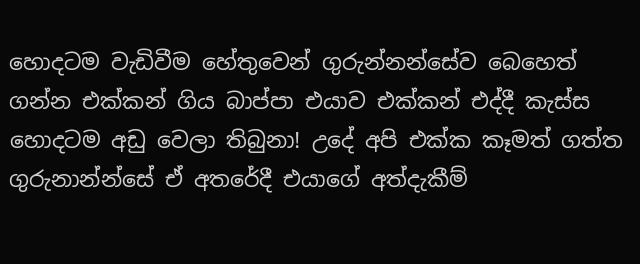හොදටම වැඩිවීම හේතුවෙන් ගුරුන්නන්සේව බෙහෙත් ගන්න එක්කන් ගිය බාප්පා එයාව එක්කන් එද්දී කැස්ස හොදටම අඩු වෙලා තිබුනා! උදේ අපි එක්ක කෑමත් ගත්ත ගුරුනාන්න්සේ ඒ අතරේදී එයාගේ අත්දැකීම්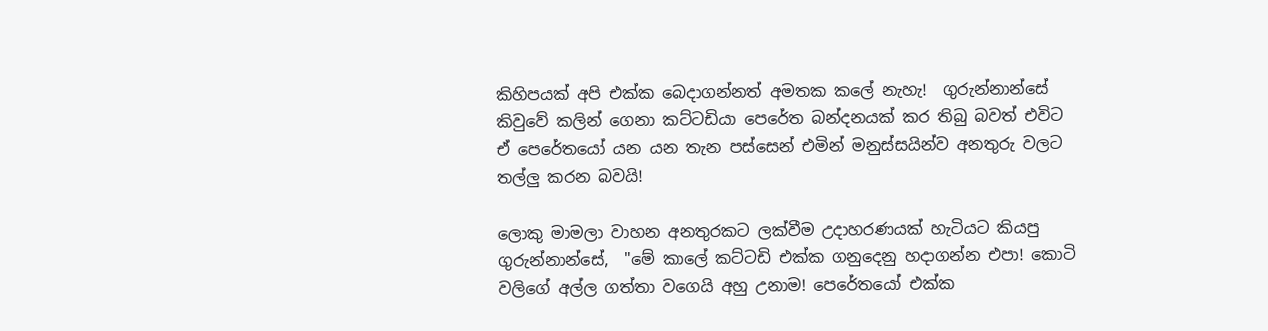කිහිපයක් අපි එක්ක බෙදාගන්නත් අමතක කලේ නැහැ!  ගුරුන්නාන්සේ කිවුවේ කලින් ගෙනා කට්ටඩියා පෙරේත බන්දනයක් කර තිබු බවත් එවිට ඒ පෙරේතයෝ යන යන තැන පස්සෙන් එමින් මනුස්සයින්ව අනතුරු වලට තල්ලු කරන බවයි!

ලොකු මාමලා වාහන අනතුරකට ලක්වීම උදාහරණයක් හැටියට කියපු ගුරුන්නාන්සේ,  "මේ කාලේ කට්ටඩි එක්ක ගනුදෙනු හදාගන්න එපා! කොටි වලිගේ අල්ල ගත්තා වගෙයි අහු උනාම! පෙරේතයෝ එක්ක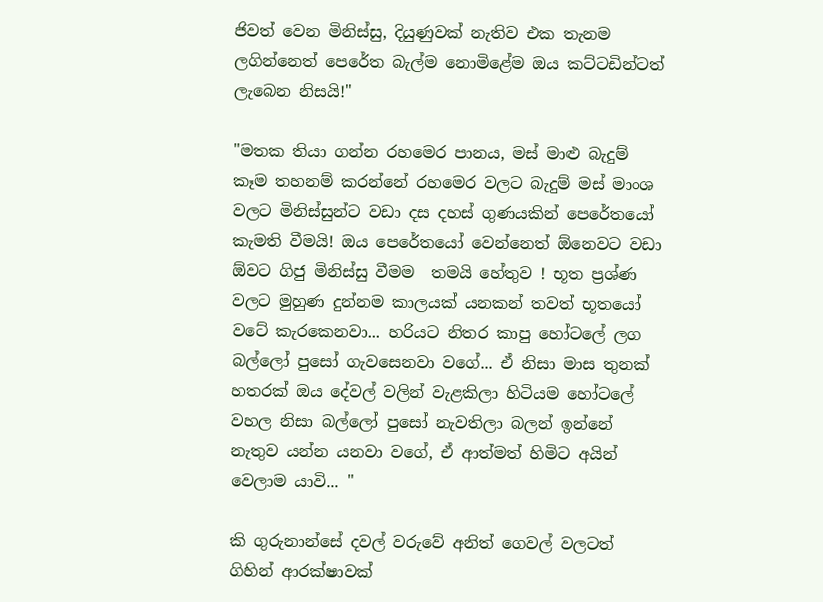ජිවත් වෙන මිනිස්සු, දියුණුවක් නැතිව එක තැනම ලගින්නෙත් පෙරේත බැල්ම නොමිළේම ඔය කට්ටඩින්ටත් ලැබෙන නිසයි!"

"මතක තියා ගන්න රහමෙර පානය, මස් මාළු බැදුම් කෑම තහනම් කරන්නේ රහමෙර වලට බැදුම් මස් මාංශ වලට මිනිස්සුන්ට වඩා දස දහස් ගුණයකින් පෙරේතයෝ කැමති වීමයි! ඔය පෙරේතයෝ වෙන්නෙත් ඕනෙවට වඩා ඕවට ගිජු මිනිස්සු වීමම  තමයි හේතුව ! භූත ප්‍රශ්ණ වලට මුහුණ දුන්නම කාලයක් යනකන් තවත් භූතයෝ වටේ කැරකෙනවා... හරියට නිතර කාපු හෝටලේ ලග බල්ලෝ පුසෝ ගැවසෙනවා වගේ... ඒ නිසා මාස තුනක් හතරක් ඔය දේවල් වලින් වැළකිලා හිටියම හෝටලේ වහල නිසා බල්ලෝ පුසෝ නැවතිලා බලන් ඉන්නේ නැතුව යන්න යනවා වගේ, ඒ ආත්මත් හිමිට අයින් වෙලාම යාවි... "

කි ගුරුනාන්සේ දවල් වරුවේ අනිත් ගෙවල් වලටත් ගිහින් ආරක්ෂාවක්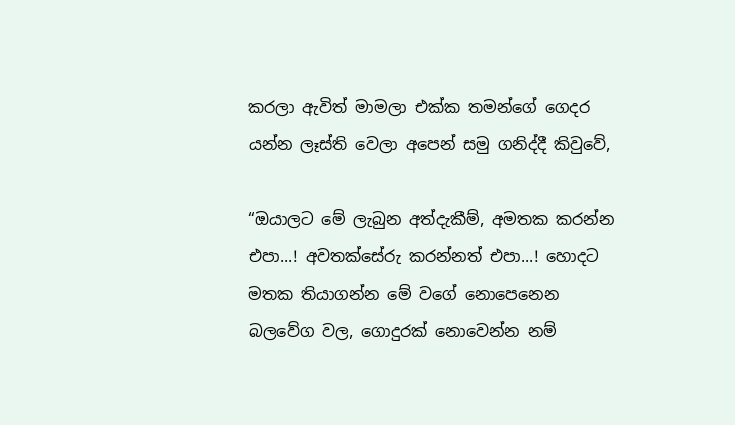කරලා ඇවිත් මාමලා එක්ක තමන්ගේ ගෙදර යන්න ලෑස්ති වෙලා අපෙන් සමු ගනිද්දී කිවුවේ,

“ඔයාලට මේ ලැබුන අත්දැකීම්, අමතක කරන්න එපා...! අවතක්සේරු කරන්නත් එපා...! හොදට මතක තියාගන්න මේ වගේ නොපෙනෙන බලවේග වල, ගොදුරක් නොවෙන්න නම්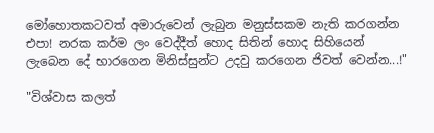මෝහොතකටවත් අමාරුවෙන් ලැබුන මනුස්සකම නැති කරගන්න එපා! නරක කර්ම ලං වෙද්දීත් හොද සිතින් හොද සිහියෙන් ලැබෙන දේ භාරගෙන මිනිස්සුන්ට උදවු කරගෙන ජිවත් වෙන්න...!"

"විශ්වාස කලත්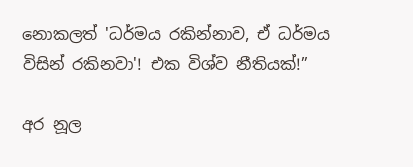නොකලත් 'ධර්මය රකින්නාව, ඒ ධර්මය විසින් රකිනවා'! එක විශ්ව නීතියක්!”

අර නූල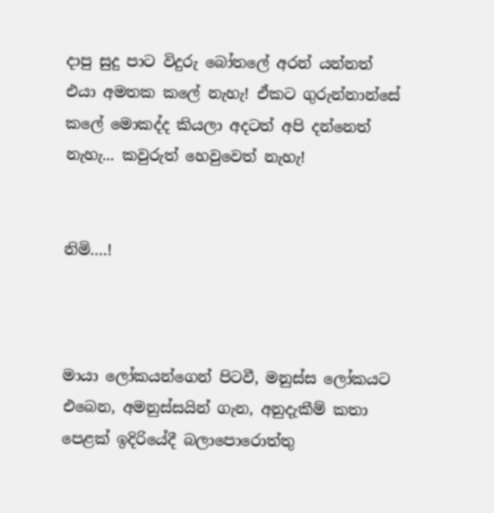දාපු සුදු පාට විදුරු බෝතලේ අරන් යන්නත් එයා අමතක කලේ නැහැ! ඒකට ගුරුන්නාන්සේ කලේ මොකද්ද කියලා අදටත් අපි දන්නෙත් නැහැ... කවුරුත් හෙවුවෙත් නැහැ!


නිමි….!



මායා ලෝකයන්ගෙන් පිටවී, මනුස්ස ලෝකයට එබෙන, අමනුස්සයින් ගැන, අනුදැකීම් කතා පෙළක් ඉදිරියේදී බලාපොරොත්තු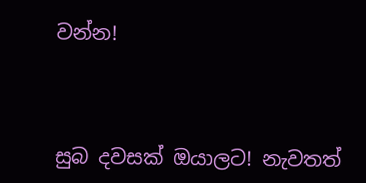වන්න!



සුබ දවසක් ඔයාලට! නැවතත්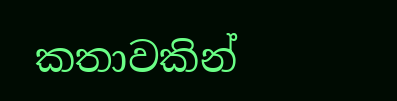කතාවකින්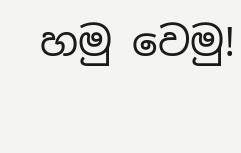හමු වෙමු!